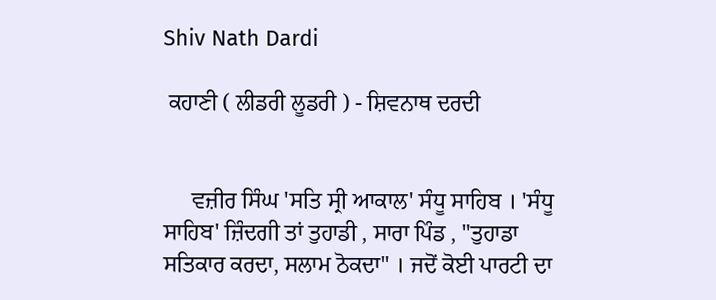Shiv Nath Dardi

 ਕਹਾਣੀ ( ਲੀਡਰੀ ਲੂਡਰੀ ) - ਸ਼ਿਵਨਾਥ ਦਰਦੀ


     ਵਜ਼ੀਰ ਸਿੰਘ 'ਸਤਿ ਸ੍ਰੀ ਆਕਾਲ' ਸੰਧੂ ਸਾਹਿਬ । 'ਸੰਧੂ ਸਾਹਿਬ' ਜ਼ਿੰਦਗੀ ਤਾਂ ਤੁਹਾਡੀ , ਸਾਰਾ ਪਿੰਡ , "ਤੁਹਾਡਾ ਸਤਿਕਾਰ ਕਰਦਾ, ਸਲਾਮ ਠੋਕਦਾ" । ਜਦੋਂ ਕੋਈ ਪਾਰਟੀ ਦਾ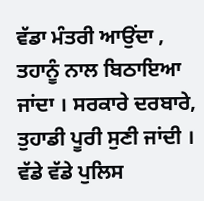ਵੱਡਾ ਮੰਤਰੀ ਆਉਂਦਾ , ਤਹਾਨੂੰ ਨਾਲ ਬਿਠਾਇਆ ਜਾਂਦਾ । ਸਰਕਾਰੇ ਦਰਬਾਰੇ, ਤੁਹਾਡੀ ਪੂਰੀ ਸੁਣੀ ਜਾਂਦੀ । ਵੱਡੇ ਵੱਡੇ ਪੁਲਿਸ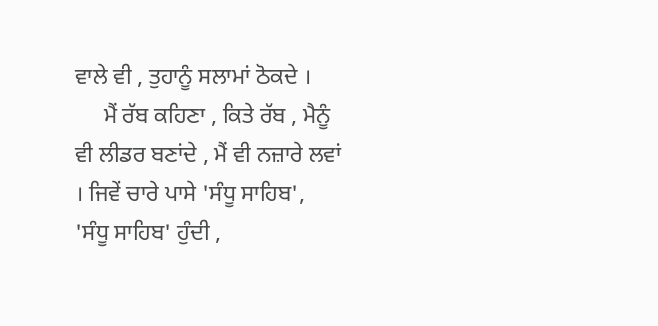ਵਾਲੇ ਵੀ , ਤੁਹਾਨੂੰ ਸਲਾਮਾਂ ਠੋਕਦੇ ।
     ਮੈਂ ਰੱਬ ਕਹਿਣਾ , ਕਿਤੇ ਰੱਬ , ਮੈਨੂੰ ਵੀ ਲੀਡਰ ਬਣਾਂਦੇ , ਮੈਂ ਵੀ ਨਜ਼ਾਰੇ ਲਵਾਂ । ਜਿਵੇਂ ਚਾਰੇ ਪਾਸੇ 'ਸੰਧੂ ਸਾਹਿਬ', 'ਸੰਧੂ ਸਾਹਿਬ' ਹੁੰਦੀ ,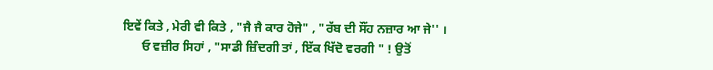ਇਵੇਂ ਕਿਤੇ , ਮੇਰੀ ਵੀ ਕਿਤੇ , "ਜੈ ਜੈ ਕਾਰ ਹੋਜੇ" , "ਰੱਬ ਦੀ ਸੌਂਹ ਨਜ਼ਾਰ ਆ ਜੇ'' ।
      ਓ ਵਜ਼ੀਰ ਸਿਹਾਂ , "ਸਾਡੀ ਜ਼ਿੰਦਗੀ ਤਾਂ , ਇੱਕ ਖਿੱਦੋ ਵਰਗੀ " ! ਉਤੋਂ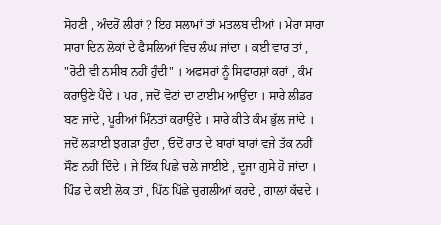ਸੋਹਣੀ , ਅੰਦਰੋਂ ਲੀਰਾਂ ? ਇਹ ਸਲਾਮਾਂ ਤਾਂ ਮਤਲਬ ਦੀਆਂ । ਮੇਰਾ ਸਾਰਾ ਸਾਰਾ ਦਿਨ ਲੋਕਾਂ ਦੇ ਫੈਸਲਿਆਂ ਵਿਚ ਲੰਘ ਜਾਂਦਾ । ਕਈ ਵਾਰ ਤਾਂ , "ਰੋਟੀ ਵੀ ਨਸੀਬ ਨਹੀਂ ਹੁੰਦੀ" । ਅਫਸਰਾਂ ਨੂੰ ਸਿਫਾਰਸ਼ਾਂ ਕਰਾਂ , ਕੰਮ ਕਰਾਉਣੇ ਪੈਂਦੇ । ਪਰ , ਜਦੋਂ ਵੋਟਾਂ ਦਾ ਟਾਈਮ ਆਉਂਦਾ । ਸਾਰੇ ਲੀਡਰ ਬਣ ਜਾਂਦੇ , ਪੂਰੀਆਂ ਮਿੰਨਤਾਂ ਕਰਾਉਂਦੇ । ਸਾਰੇ ਕੀਤੇ ਕੰਮ ਭੁੱਲ ਜਾਂਦੇ । ਜਦੋਂ ਲੜਾਈ ਝਗੜਾ ਹੁੰਦਾ , ਓਦੋਂ ਰਾਤ ਦੇ ਬਾਰਾਂ ਬਾਰਾਂ ਵਜੇ ਤੱਕ ਨਹੀਂ ਸੌਣ ਨਹੀਂ ਦਿੰਦੇ । ਜੇ ਇੱਕ ਪਿਛੇ ਚਲੇ ਜਾਈਏ , ਦੂਜਾ ਗੁਸੇ ਹੋ ਜਾਂਦਾ । ਪਿੰਡ ਦੇ ਕਈ ਲੋਕ ਤਾਂ , ਪਿੱਠ ਪਿੱਛੇ ਚੁਗਲੀਆਂ ਕਰਦੇ , ਗਾਲਾਂ ਕੱਢਦੇ ।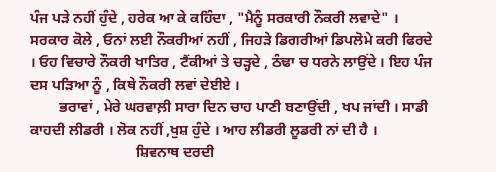ਪੰਜ ਪੜੇ ਨਹੀਂ ਹੁੰਦੇ , ਹਰੇਕ ਆ ਕੇ ਕਹਿੰਦਾ , "ਮੈਨੂੰ ਸਰਕਾਰੀ ਨੌਕਰੀ ਲਵਾਦੇ" । ਸਰਕਾਰ ਕੋਲੇ , ਓਨਾਂ ਲਈ ਨੌਕਰੀਆਂ ਨਹੀਂ , ਜਿਹੜੇ ਡਿਗਰੀਆਂ ਡਿਪਲੋਮੇ ਕਰੀ ਫਿਰਦੇ । ਓਹ ਵਿਚਾਰੇ ਨੌਕਰੀ ਖਾਤਿਰ , ਟੈਂਕੀਆਂ ਤੇ ਚੜ੍ਹਦੇ , ਠੰਢਾ ਚ ਧਰਨੇ ਲਾਉਂਦੇ । ਇਹ ਪੰਜ ਦਸ ਪੜਿਆ ਨੂੰ , ਕਿਥੇ ਨੌਕਰੀ ਲਵਾਂ ਦੇਈਏ ।
        ਭਰਾਵਾਂ , ਮੇਰੇ ਘਰਵਾਲ਼ੀ ਸਾਰਾ ਦਿਨ ਚਾਹ ਪਾਣੀ ਬਣਾਉਂਦੀ , ਖਪ ਜਾਂਦੀ । ਸਾਡੀ ਕਾਹਦੀ ਲੀਡਰੀ । ਲੋਕ ਨਹੀਂ ,ਖੁਸ਼ ਹੁੰਦੇ । ਆਹ ਲੀਡਰੀ ਲੂਡਰੀ ਨਾਂ ਦੀ ਹੈ ।
                             ਸ਼ਿਵਨਾਥ ਦਰਦੀ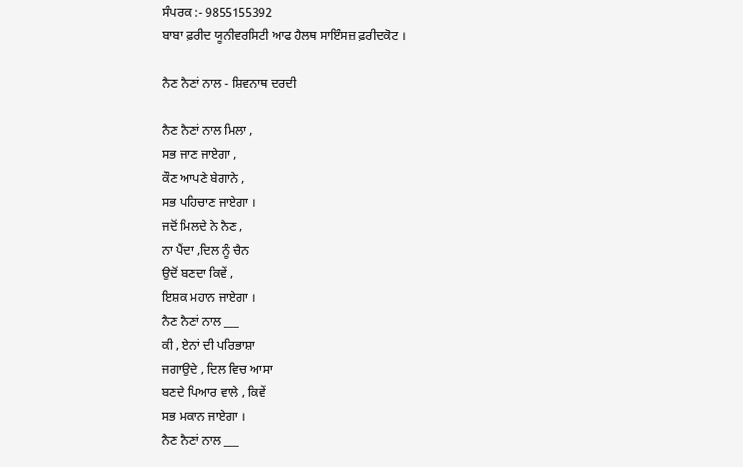ਸੰਪਰਕ :- 9855155392
ਬਾਬਾ ਫ਼ਰੀਦ ਯੂਨੀਵਰਸਿਟੀ ਆਫ ਹੈਲਥ ਸਾਇੰਸਜ਼ ਫ਼ਰੀਦਕੋਟ ।

ਨੈਣ ਨੈਣਾਂ ਨਾਲ - ਸ਼ਿਵਨਾਥ ਦਰਦੀ

ਨੈਣ ਨੈਣਾਂ ਨਾਲ ਮਿਲਾ ,
ਸਭ ਜਾਣ ਜਾਏਗਾ ,
ਕੌਣ ਆਪਣੇ ਬੇਗਾਨੇ ,
ਸਭ ਪਹਿਚਾਣ ਜਾਏਗਾ ।
ਜਦੋਂ ਮਿਲਦੇ ਨੇ ਨੈਣ ,
ਨਾ ਪੈਂਦਾ ,ਦਿਲ ਨੂੰ ਚੈਨ
ਉਦੋਂ ਬਣਦਾ ਕਿਵੇਂ ,
ਇਸ਼ਕ ਮਹਾਨ ਜਾਏਗਾ ।
ਨੈਣ ਨੈਣਾਂ ਨਾਲ ___
ਕੀ , ਏਨਾਂ ਦੀ ਪਰਿਭਾਸ਼ਾ
ਜਗਾਉਦੇ , ਦਿਲ ਵਿਚ ਆਸਾ
ਬਣਦੇ ਪਿਆਰ ਵਾਲੇ , ਕਿਵੇਂ
ਸਭ ਮਕਾਨ ਜਾਏਗਾ ।
ਨੈਣ ਨੈਣਾਂ ਨਾਲ ___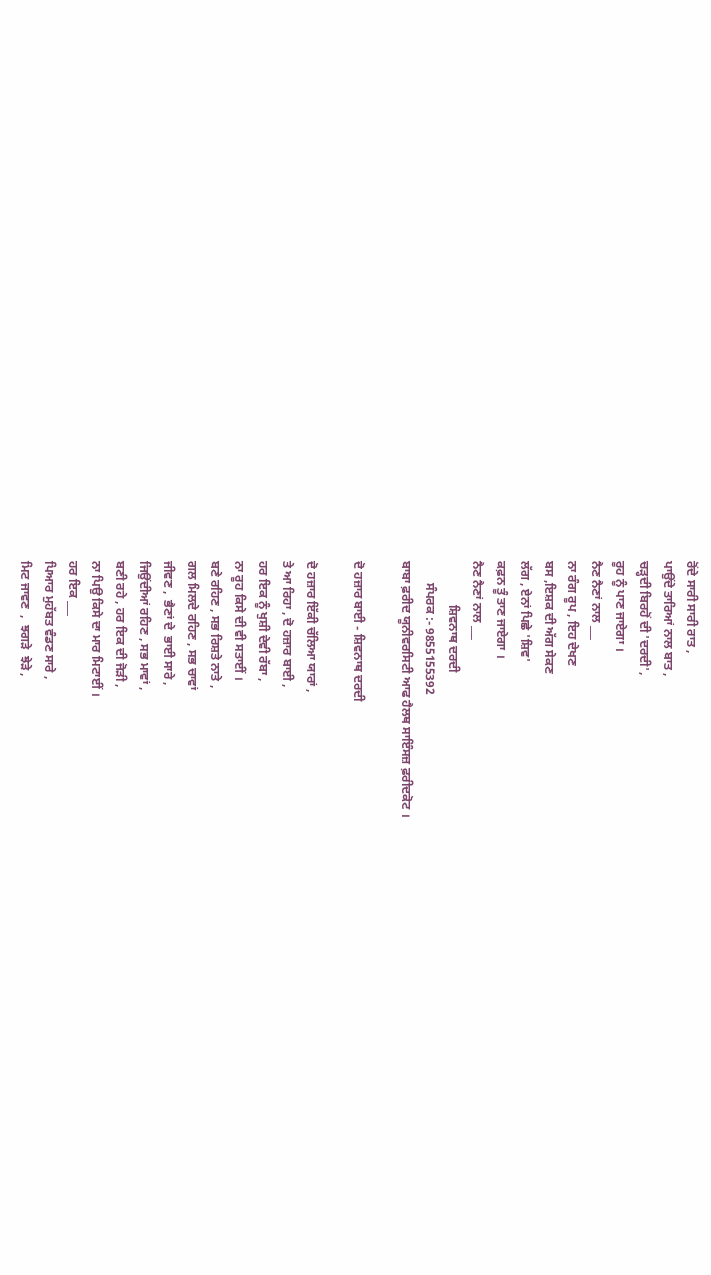ਰੋਂਦੇ ਸਾਰੀ ਸਾਰੀ ਰਾਤ ,
ਪਾਉਂਦੇ ਤਾਰਿਆਂ ਨਾਲ ਬਾਤ ,
ਚੜ੍ਹਦੀ ਬਿਰਹੋਂ ਦੀ 'ਦਰਦੀ',
ਰੂਹ ਨੂੰ ਪਾਣ ਜਾਏਗਾ ।
ਨੈਣ ਨੈਣਾਂ ਨਾਲ ___
ਨਾ ਰੰਗ ਰੂਪ , ਇਹ ਦੇਖਣ
ਬਸ ,ਇਸ਼ਕ ਦੀ ਅੱਗ ਸੇਕਣ
ਲੱਗ , ਏਨਾਂ ਪਿਛੇ 'ਸ਼ਿਵ'
ਕਫ਼ਨ ਤੂੰ ਤਾਣ ਜਾਏਗਾ ।
ਨੈਣ ਨੈਣਾਂ ਨਾਲ ___
              ਸ਼ਿਵਨਾਥ ਦਰਦੀ
       ਸੰਪਰਕ :- 9855155392
ਬਾਬਾ ਫ਼ਰੀਦ ਯੂਨੀਵਰਸਿਟੀ ਆਫ ਹੈਲਥ ਸਾਇੰਸਜ਼ ਫ਼ਰੀਦਕੋਟ ।

ਦੋ ਹਜ਼ਾਰ ਬਾਈ - ਸ਼ਿਵਨਾਥ ਦਰਦੀ

ਦੋ ਹਜ਼ਾਰ ਇੱਕੀ ਚੱਲਿਆ ਯਾਰਾਂ ,
ਤੇ ਆ ਰਿਹਾ , ਦੋ ਹਜ਼ਾਰ ਬਾਈ ,
ਹਰ ਇਕ ਨੂੰ ਖੁਸ਼ੀ ਦੇਵੀ ਰੱਬਾ ,
ਨਾ ਰੂਹ ਕਿਸੇ ਦੀ ਵੀ ਸਤਾਈਂ ।
ਬਣੇ ਰਹਿਣ , ਸਭ ਰਿਸ਼ਤੇ ਨਾਤੇ ,
ਗਲ ਮਿਲਦੇ ਰਹਿਣ , ਸਭ ਚਾਵਾਂ
ਜੀਵਣ ,  ਭੈਣਾਂ ਦੇ  ਭਾਈ ਸਾਰੇ ,
ਜਿਉਂਦੀਆਂ ਰਹਿਣ , ਸਭ ਮਾਵਾਂ ,
ਬਣੀ ਰਹੇ , ਹਰ ਇਕ ਦੀ ਜੋੜੀ ,
ਨਾ ਪਿਉ ਕਿਸੇ ਦਾ ਮਾਰ ਮਿਟਾਈਂ ।
ਹਰ ਇਕ ___
ਪਿਆਰ ਮੁਹੱਬਤ ਵੰਡਣ ਸਾਰੇ ,
ਮਿਟ ਜਾਵਣ  ,  ਝਗੜੇ  ਝੇੜੇ ,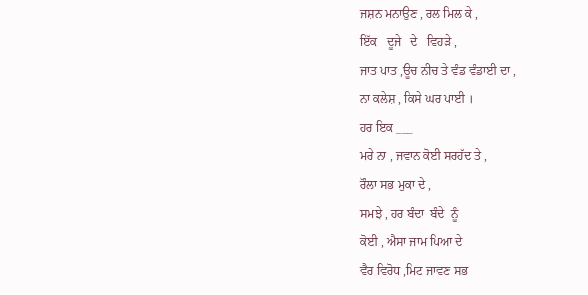ਜਸ਼ਨ ਮਨਾਉਣ , ਰਲ ਮਿਲ ਕੇ ,
ਇੱਕ   ਦੂਜੇ   ਦੇ   ਵਿਹੜੇ ,
ਜਾਤ ਪਾਤ ,ਊਚ ਨੀਚ ਤੇ ਵੰਡ ਵੰਡਾਈ ਦਾ ,
ਨਾ ਕਲੇਸ਼ , ਕਿਸੇ ਘਰ ਪਾਈ ।
ਹਰ ਇਕ ___
ਮਰੇ ਨਾ , ਜਵਾਨ ਕੋਈ ਸਰਹੱਦ ਤੇ ,
ਰੌਲਾ ਸਭ ਮੁਕਾ ਦੇ ,
ਸਮਝੇ , ਹਰ ਬੰਦਾ  ਬੰਦੇ  ਨੂੰ
ਕੋਈ , ਐਸਾ ਜਾਮ ਪਿਆ ਦੇ
ਵੈਰ ਵਿਰੋਧ ,ਮਿਟ ਜਾਵਣ ਸਭ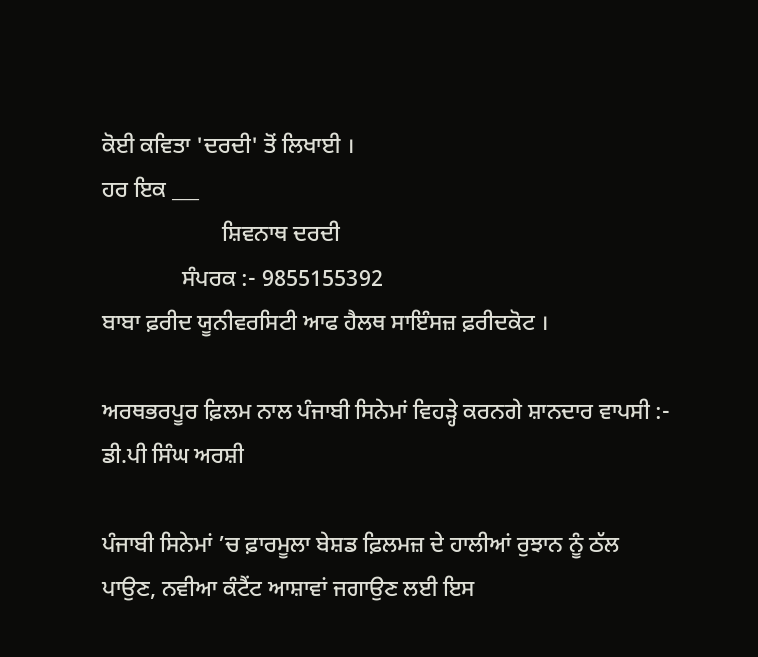ਕੋਈ ਕਵਿਤਾ 'ਦਰਦੀ' ਤੋਂ ਲਿਖਾਈ ।
ਹਰ ਇਕ ___
                     ਸ਼ਿਵਨਾਥ ਦਰਦੀ
              ਸੰਪਰਕ :- 9855155392
ਬਾਬਾ ਫ਼ਰੀਦ ਯੂਨੀਵਰਸਿਟੀ ਆਫ ਹੈਲਥ ਸਾਇੰਸਜ਼ ਫ਼ਰੀਦਕੋਟ ।

ਅਰਥਭਰਪੂਰ ਫ਼ਿਲਮ ਨਾਲ ਪੰਜਾਬੀ ਸਿਨੇਮਾਂ ਵਿਹੜ੍ਹੇ ਕਰਨਗੇ ਸ਼ਾਨਦਾਰ ਵਾਪਸੀ :- ਡੀ.ਪੀ ਸਿੰਘ ਅਰਸ਼ੀ

ਪੰਜਾਬੀ ਸਿਨੇਮਾਂ ’ਚ ਫ਼ਾਰਮੂਲਾ ਬੇਸ਼ਡ ਫ਼ਿਲਮਜ਼ ਦੇ ਹਾਲੀਆਂ ਰੁਝਾਨ ਨੂੰ ਠੱਲ ਪਾਉਣ, ਨਵੀਆ ਕੰਟੈਂਟ ਆਸ਼ਾਵਾਂ ਜਗਾਉਣ ਲਈ ਇਸ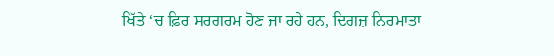ਖਿੱਤੇ ‘ਚ ਫ਼ਿਰ ਸਰਗਰਮ ਹੋਣ ਜਾ ਰਹੇ ਹਨ, ਦਿਗਜ਼ ਨਿਰਮਾਤਾ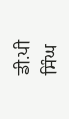ਡੀ.ਪੀ ਸਿੰਘ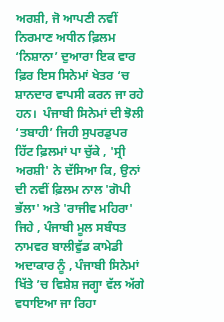ਅਰਸ਼ੀ, ਜੋ ਆਪਣੀ ਨਵੀਂ ਨਿਰਮਾਣ ਅਧੀਨ ਫ਼ਿਲਮ ‘ਨਿਸ਼ਾਨਾ’ ਦੁਆਰਾ ਇਕ ਵਾਰ ਫ਼ਿਰ ਇਸ ਸਿਨੇਮਾਂ ਖੇਤਰ ‘ਚ ਸ਼ਾਨਦਾਰ ਵਾਪਸੀ ਕਰਨ ਜਾ ਰਹੇ ਹਨ।  ਪੰਜਾਬੀ ਸਿਨੇਮਾਂ ਦੀ ਝੋਲੀ ‘ਤਬਾਹੀ’ ਜਿਹੀ ਸੁਪਰਡੁਪਰ ਹਿੱਟ ਫ਼ਿਲਮਾਂ ਪਾ ਚੁੱਕੇ , 'ਸ੍ਰੀ ਅਰਸ਼ੀ' ਨੇ ਦੱਸਿਆ ਕਿ, ਉਨਾਂ ਦੀ ਨਵੀਂ ਫ਼ਿਲਮ ਨਾਲ 'ਗੋਪੀ ਭੱਲਾ' ਅਤੇ 'ਰਾਜੀਵ ਮਹਿਰਾ' ਜਿਹੇ , ਪੰਜਾਬੀ ਮੂਲ ਸਬੰਧਤ ਨਾਮਵਰ ਬਾਲੀਵੁੱਡ ਕਾਮੇਡੀ ਅਦਾਕਾਰ ਨੂੰ , ਪੰਜਾਬੀ ਸਿਨੇਮਾਂ ਖਿੱਤੇ ’ਚ ਵਿਸ਼ੇਸ਼ ਜਗ੍ਹਾ ਵੱਲ ਅੱਗੇ ਵਧਾਇਆ ਜਾ ਰਿਹਾ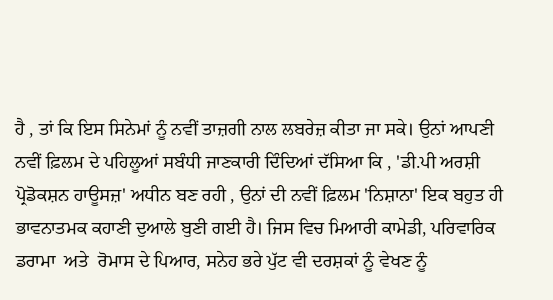ਹੈ , ਤਾਂ ਕਿ ਇਸ ਸਿਨੇਮਾਂ ਨੂੰ ਨਵੀਂ ਤਾਜ਼ਗੀ ਨਾਲ ਲਬਰੇਜ਼ ਕੀਤਾ ਜਾ ਸਕੇ। ਉਨਾਂ ਆਪਣੀ ਨਵੀਂ ਫ਼ਿਲਮ ਦੇ ਪਹਿਲੂਆਂ ਸਬੰਧੀ ਜਾਣਕਾਰੀ ਦਿੰਦਿਆਂ ਦੱਸਿਆ ਕਿ , 'ਡੀ.ਪੀ ਅਰਸ਼ੀ ਪ੍ਰੋਡੋਕਸ਼ਨ ਹਾਊਸਜ਼' ਅਧੀਨ ਬਣ ਰਹੀ , ਉਨਾਂ ਦੀ ਨਵੀਂ ਫ਼ਿਲਮ 'ਨਿਸ਼ਾਨਾ' ਇਕ ਬਹੁਤ ਹੀ ਭਾਵਨਾਤਮਕ ਕਹਾਣੀ ਦੁਆਲੇ ਬੁਣੀ ਗਈ ਹੈ। ਜਿਸ ਵਿਚ ਮਿਆਰੀ ਕਾਮੇਡੀ, ਪਰਿਵਾਰਿਕ ਡਰਾਮਾ  ਅਤੇ  ਰੋਮਾਸ ਦੇ ਪਿਆਰ, ਸਨੇਹ ਭਰੇ ਪੁੱਟ ਵੀ ਦਰਸ਼ਕਾਂ ਨੂੰ ਵੇਖਣ ਨੂੰ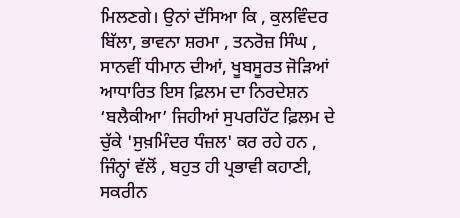ਮਿਲਣਗੇ। ਉਨਾਂ ਦੱਸਿਆ ਕਿ , ਕੁਲਵਿੰਦਰ ਬਿੱਲਾ, ਭਾਵਨਾ ਸ਼ਰਮਾ , ਤਨਰੋਜ਼ ਸਿੰਘ , ਸਾਨਵੀਂ ਧੀਮਾਨ ਦੀਆਂ, ਖੂਬਸੂਰਤ ਜੋੜਿਆਂ ਆਧਾਰਿਤ ਇਸ ਫ਼ਿਲਮ ਦਾ ਨਿਰਦੇਸ਼ਨ ‘ਬਲੈਕੀਆ’ ਜਿਹੀਆਂ ਸੁਪਰਹਿੱਟ ਫ਼ਿਲਮ ਦੇ ਚੁੱਕੇ 'ਸੁਖ਼ਮਿੰਦਰ ਧੰਜ਼ਲ' ਕਰ ਰਹੇ ਹਨ , ਜਿੰਨ੍ਹਾਂ ਵੱਲੋਂ , ਬਹੁਤ ਹੀ ਪ੍ਰਭਾਵੀ ਕਹਾਣੀ, ਸਕਰੀਨ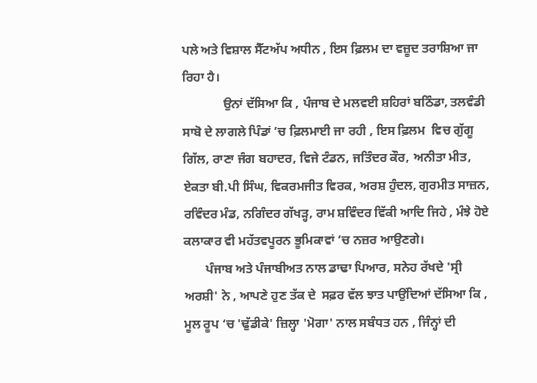ਪਲੇ ਅਤੇ ਵਿਸ਼ਾਲ ਸੈੱਟਅੱਪ ਅਧੀਨ , ਇਸ ਫ਼ਿਲਮ ਦਾ ਵਜ਼ੂਦ ਤਰਾਸ਼ਿਆ ਜਾ ਰਿਹਾ ਹੈ।
             ਉਨਾਂ ਦੱਸਿਆ ਕਿ , ਪੰਜਾਬ ਦੇ ਮਲਵਈ ਸ਼ਹਿਰਾਂ ਬਠਿੰਡਾ, ਤਲਵੰਡੀ ਸਾਬੋ ਦੇ ਲਾਗਲੇ ਪਿੰਡਾਂ ’ਚ ਫ਼ਿਲਮਾਈ ਜਾ ਰਹੀ , ਇਸ ਫ਼ਿਲਮ  ਵਿਚ ਗੁੱਗੂ ਗਿੱਲ, ਰਾਣਾ ਜੰਗ ਬਹਾਦਰ, ਵਿਜੇ ਟੰਡਨ, ਜਤਿੰਦਰ ਕੌਰ, ਅਨੀਤਾ ਮੀਤ, ਏਕਤਾ ਬੀ.ਪੀ ਸਿੰਘ, ਵਿਕਰਮਜੀਤ ਵਿਰਕ, ਅਰਸ਼ ਹੁੰਦਲ, ਗੁਰਮੀਤ ਸਾਜ਼ਨ, ਰਵਿੰਦਰ ਮੰਡ, ਨਗਿੰਦਰ ਗੱਖੜ੍ਹ, ਰਾਮ ਸ਼ਵਿੰਦਰ ਵਿੱਕੀ ਆਦਿ ਜਿਹੇ , ਮੰਝੇ ਹੋਏ ਕਲਾਕਾਰ ਵੀ ਮਹੱਤਵਪੂਰਨ ਭੂਮਿਕਾਵਾਂ ’ਚ ਨਜ਼ਰ ਆਉਣਗੇ।
       ਪੰਜਾਬ ਅਤੇ ਪੰਜਾਬੀਅਤ ਨਾਲ ਡਾਢਾ ਪਿਆਰ, ਸਨੇਹ ਰੱਖਦੇ 'ਸ੍ਰੀ ਅਰਸ਼ੀ' ਨੇ , ਆਪਣੇ ਹੁਣ ਤੱਕ ਦੇ  ਸਫ਼ਰ ਵੱਲ ਝਾਤ ਪਾਉਂਦਿਆਂ ਦੱਸਿਆ ਕਿ , ਮੂਲ ਰੂਪ ‘ਚ 'ਢੁੱਡੀਕੇ' ਜ਼ਿਲ੍ਹਾ 'ਮੋਗਾ' ਨਾਲ ਸਬੰਧਤ ਹਨ , ਜਿੰਨ੍ਹਾਂ ਦੀ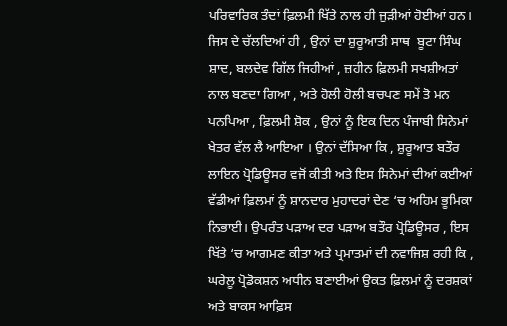ਪਰਿਵਾਰਿਕ ਤੰਦਾਂ ਫ਼ਿਲਮੀ ਖਿੱਤੇ ਨਾਲ ਹੀ ਜੁੜੀਆਂ ਹੋਈਆਂ ਹਨ। ਜਿਸ ਦੇ ਚੱਲਦਿਆਂ ਹੀ , ਉਨਾਂ ਦਾ ਸ਼ੁਰੂਆਤੀ ਸਾਥ  ਬੂਟਾ ਸਿੰਘ ਸ਼ਾਦ, ਬਲਦੇਵ ਗਿੱਲ ਜਿਹੀਆਂ , ਜ਼ਹੀਨ ਫ਼ਿਲਮੀ ਸਖਸ਼ੀਅਤਾਂ ਨਾਲ ਬਣਦਾ ਗਿਆ , ਅਤੇ ਹੋਲੀ ਹੋਲੀ ਬਚਪਣ ਸਮੇਂ ਤੋ ਮਨ ਪਨਪਿਆ , ਫ਼ਿਲਮੀ ਸ਼ੋਕ , ਉਨਾਂ ਨੂੰ ਇਕ ਦਿਨ ਪੰਜਾਬੀ ਸਿਨੇਮਾਂ ਖੇਤਰ ਵੱਲ ਲੈ ਆਇਆ । ਉਨਾਂ ਦੱਸਿਆ ਕਿ , ਸ਼ੁਰੂਆਤ ਬਤੌਰ ਲਾਇਨ ਪ੍ਰੋਡਿਊਸਰ ਵਜੋਂ ਕੀਤੀ ਅਤੇ ਇਸ ਸਿਨੇਮਾਂ ਦੀਆਂ ਕਈਆਂ ਵੱਡੀਆਂ ਫ਼ਿਲਮਾਂ ਨੂੰ ਸ਼ਾਨਦਾਰ ਮੁਹਾਦਰਾਂ ਦੇਣ ‘ਚ ਅਹਿਮ ਭੂਮਿਕਾ ਨਿਭਾਈ। ਉਪਰੰਤ ਪੜਾਅ ਦਰ ਪੜਾਅ ਬਤੌਰ ਪ੍ਰੋਡਿਊਸਰ , ਇਸ ਖਿੱਤੇ ‘ਚ ਆਗਮਣ ਕੀਤਾ ਅਤੇ ਪ੍ਰਮਾਤਮਾਂ ਦੀ ਨਵਾਜਿਸ਼ ਰਹੀ ਕਿ , ਘਰੇਲੂ ਪ੍ਰੋਡੋਕਸ਼ਨ ਅਧੀਨ ਬਣਾਈਆਂ ਉਕਤ ਫ਼ਿਲਮਾਂ ਨੂੰ ਦਰਸ਼ਕਾਂ ਅਤੇ ਬਾਕਸ ਆਫ਼ਿਸ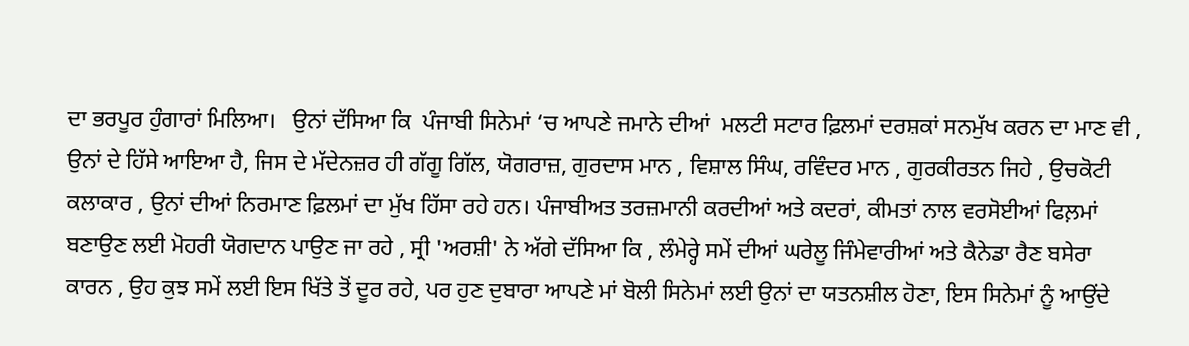ਦਾ ਭਰਪੂਰ ਹੁੰਗਾਰਾਂ ਮਿਲਿਆ।   ਉਨਾਂ ਦੱਸਿਆ ਕਿ  ਪੰਜਾਬੀ ਸਿਨੇਮਾਂ ‘ਚ ਆਪਣੇ ਜਮਾਨੇ ਦੀਆਂ  ਮਲਟੀ ਸਟਾਰ ਫ਼ਿਲਮਾਂ ਦਰਸ਼ਕਾਂ ਸਨਮੁੱਖ ਕਰਨ ਦਾ ਮਾਣ ਵੀ , ਉਨਾਂ ਦੇ ਹਿੱਸੇ ਆਇਆ ਹੈ, ਜਿਸ ਦੇ ਮੱਦੇਨਜ਼ਰ ਹੀ ਗੱਗੂ ਗਿੱਲ, ਯੋਗਰਾਜ਼, ਗੁਰਦਾਸ ਮਾਨ , ਵਿਸ਼ਾਲ ਸਿੰਘ, ਰਵਿੰਦਰ ਮਾਨ , ਗੁਰਕੀਰਤਨ ਜਿਹੇ , ਉਚਕੋਟੀ ਕਲਾਕਾਰ , ਉਨਾਂ ਦੀਆਂ ਨਿਰਮਾਣ ਫ਼ਿਲਮਾਂ ਦਾ ਮੁੱਖ ਹਿੱਸਾ ਰਹੇ ਹਨ। ਪੰਜਾਬੀਅਤ ਤਰਜ਼ਮਾਨੀ ਕਰਦੀਆਂ ਅਤੇ ਕਦਰਾਂ, ਕੀਮਤਾਂ ਨਾਲ ਵਰਸੋਈਆਂ ਫਿਲ਼ਮਾਂ ਬਣਾਉਣ ਲਈ ਮੋਹਰੀ ਯੋਗਦਾਨ ਪਾਉਣ ਜਾ ਰਹੇ , ਸ੍ਰੀ 'ਅਰਸ਼ੀ' ਨੇ ਅੱਗੇ ਦੱਸਿਆ ਕਿ , ਲੰਮੇਰ੍ਹੇ ਸਮੇਂ ਦੀਆਂ ਘਰੇਲੂ ਜਿੰਮੇਵਾਰੀਆਂ ਅਤੇ ਕੈਨੇਡਾ ਰੈਣ ਬਸੇਰਾ ਕਾਰਨ , ਉਹ ਕੁਝ ਸਮੇਂ ਲਈ ਇਸ ਖਿੱਤੇ ਤੋਂ ਦੂਰ ਰਹੇ, ਪਰ ਹੁਣ ਦੁਬਾਰਾ ਆਪਣੇ ਮਾਂ ਬੋਲੀ ਸਿਨੇਮਾਂ ਲਈ ਉਨਾਂ ਦਾ ਯਤਨਸ਼ੀਲ ਹੋਣਾ, ਇਸ ਸਿਨੇਮਾਂ ਨੂੰ ਆਉਂਦੇ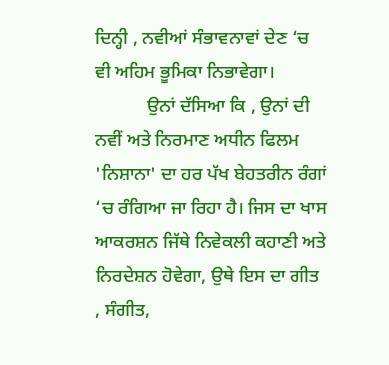ਦਿਨ੍ਹੀ , ਨਵੀਆਂ ਸੰਭਾਵਨਾਵਾਂ ਦੇਣ ‘ਚ ਵੀ ਅਹਿਮ ਭੂਮਿਕਾ ਨਿਭਾਵੇਗਾ।
           ਉਨਾਂ ਦੱਸਿਆ ਕਿ , ਉਨਾਂ ਦੀ ਨਵੀਂ ਅਤੇ ਨਿਰਮਾਣ ਅਧੀਨ ਫਿਲਮ 'ਨਿਸ਼ਾਨਾ' ਦਾ ਹਰ ਪੱਖ ਬੇਹਤਰੀਨ ਰੰਗਾਂ ‘ਚ ਰੰਗਿਆ ਜਾ ਰਿਹਾ ਹੈ। ਜਿਸ ਦਾ ਖਾਸ ਆਕਰਸ਼ਨ ਜਿੱਥੇ ਨਿਵੇਕਲੀ ਕਹਾਣੀ ਅਤੇ ਨਿਰਦੇਸ਼ਨ ਹੋਵੇਗਾ, ਉਥੇ ਇਸ ਦਾ ਗੀਤ , ਸੰਗੀਤ,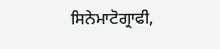ਸਿਨੇਮਾਟੋਗ੍ਰਾਫੀ,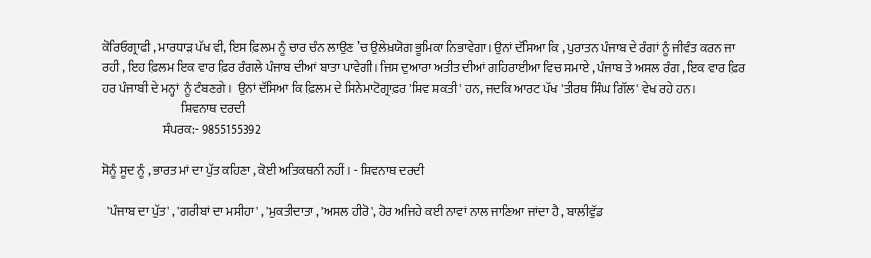ਕੋਰਿਓਗ੍ਰਾਫੀ , ਮਾਰਧਾੜ ਪੱਖ ਵੀ, ਇਸ ਫ਼ਿਲਮ ਨੂੰ ਚਾਰ ਚੰਨ ਲਾਉਣ ’ਚ ਉਲੇਖ਼ਯੋਗ ਭੂਮਿਕਾ ਨਿਭਾਵੇਗਾ। ਉਨਾਂ ਦੱਸਿਆ ਕਿ , ਪੁਰਾਤਨ ਪੰਜਾਬ ਦੇ ਰੰਗਾਂ ਨੂੰ ਜੀਵੰਤ ਕਰਨ ਜਾ ਰਹੀ , ਇਹ ਫ਼ਿਲਮ ਇਕ ਵਾਰ ਫ਼ਿਰ ਰੰਗਲੇ ਪੰਜਾਬ ਦੀਆਂ ਬਾਤਾ ਪਾਵੇਗੀ। ਜਿਸ ਦੁਆਰਾ ਅਤੀਤ ਦੀਆਂ ਗਹਿਰਾਈਆ ਵਿਚ ਸਮਾਏ , ਪੰਜਾਬ ਤੇ ਅਸਲ ਰੰਗ , ਇਕ ਵਾਰ ਫ਼ਿਰ ਹਰ ਪੰਜਾਬੀ ਦੇ ਮਨ੍ਹਾਂ  ਨੂੰ ਟੰਬਣਗੇ।  ਉਨਾਂ ਦੱਸਿਆ ਕਿ ਫ਼ਿਲਮ ਦੇ ਸਿਨੇਮਾਟੋਗ੍ਰਾਫ਼ਰ 'ਸ਼ਿਵ ਸ਼ਕਤੀ' ਹਨ, ਜਦਕਿ ਆਰਟ ਪੱਖ 'ਤੀਰਥ ਸਿੰਘ ਗਿੱਲ' ਵੇਖ ਰਹੇ ਹਨ।
                                ਸ਼ਿਵਨਾਥ ਦਰਦੀ
                        ਸੰਪਰਕ:- 9855155392

ਸੋਨੂੰ ਸੂਦ ਨੂੰ , ਭਾਰਤ ਮਾਂ ਦਾ ਪੁੱਤ ਕਹਿਣਾ , ਕੋਈ ਅਤਿਕਥਨੀ ਨਹੀਂ । - ਸ਼ਿਵਨਾਥ ਦਰਦੀ

  'ਪੰਜਾਬ ਦਾ ਪੁੱਤ' , 'ਗਰੀਬਾਂ ਦਾ ਮਸੀਹਾ' , 'ਮੁਕਤੀਦਾਤਾ , 'ਅਸਲ ਹੀਰੋ', ਹੋਰ ਅਜਿਹੇ ਕਈ ਨਾਵਾਂ ਨਾਲ ਜਾਣਿਆ ਜਾਂਦਾ ਹੈ , ਬਾਲੀਵੁੱਡ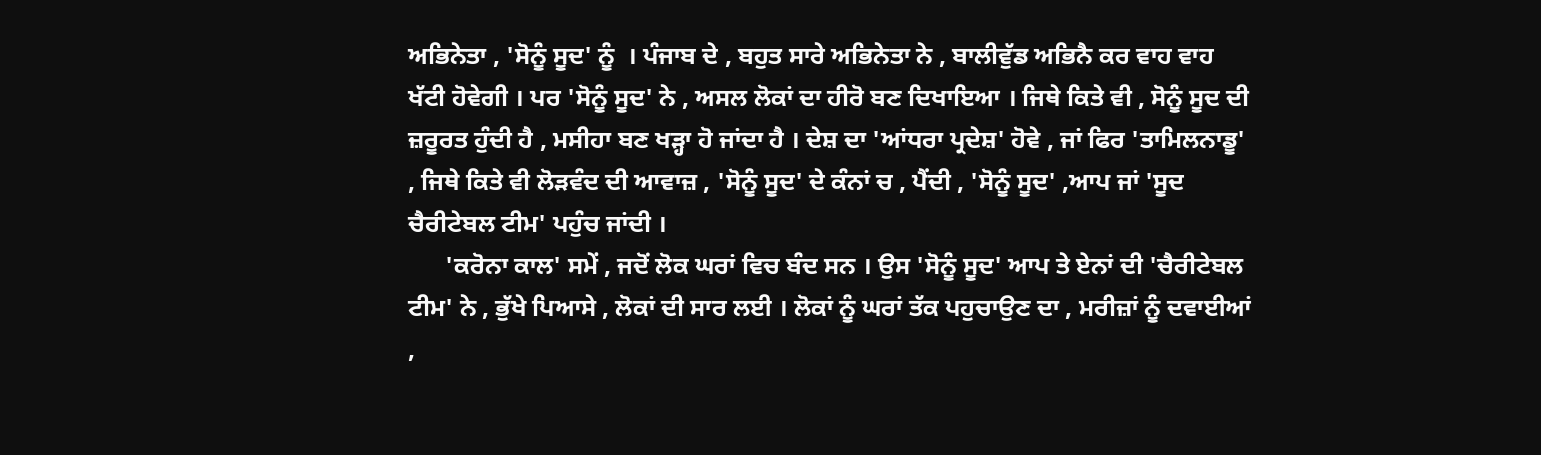ਅਭਿਨੇਤਾ , 'ਸੋਨੂੰ ਸੂਦ' ਨੂੰ  । ਪੰਜਾਬ ਦੇ , ਬਹੁਤ ਸਾਰੇ ਅਭਿਨੇਤਾ ਨੇ , ਬਾਲੀਵੁੱਡ ਅਭਿਨੈ ਕਰ ਵਾਹ ਵਾਹ ਖੱਟੀ ਹੋਵੇਗੀ । ਪਰ 'ਸੋਨੂੰ ਸੂਦ' ਨੇ , ਅਸਲ ਲੋਕਾਂ ਦਾ ਹੀਰੋ ਬਣ ਦਿਖਾਇਆ । ਜਿਥੇ ਕਿਤੇ ਵੀ , ਸੋਨੂੰ ਸੂਦ ਦੀ ਜ਼ਰੂਰਤ ਹੁੰਦੀ ਹੈ , ਮਸੀਹਾ ਬਣ ਖੜ੍ਹਾ ਹੋ ਜਾਂਦਾ ਹੈ । ਦੇਸ਼ ਦਾ 'ਆਂਧਰਾ ਪ੍ਰਦੇਸ਼' ਹੋਵੇ , ਜਾਂ ਫਿਰ 'ਤਾਮਿਲਨਾਡੂ' , ਜਿਥੇ ਕਿਤੇ ਵੀ ਲੋੜਵੰਦ ਦੀ ਆਵਾਜ਼ , 'ਸੋਨੂੰ ਸੂਦ' ਦੇ ਕੰਨਾਂ ਚ , ਪੈਂਦੀ , 'ਸੋਨੂੰ ਸੂਦ' ,ਆਪ ਜਾਂ 'ਸੂਦ ਚੈਰੀਟੇਬਲ ਟੀਮ' ਪਹੁੰਚ ਜਾਂਦੀ ।
      'ਕਰੋਨਾ ਕਾਲ' ਸਮੇਂ , ਜਦੋਂ ਲੋਕ ਘਰਾਂ ਵਿਚ ਬੰਦ ਸਨ । ਉਸ 'ਸੋਨੂੰ ਸੂਦ' ਆਪ ਤੇ ਏਨਾਂ ਦੀ 'ਚੈਰੀਟੇਬਲ ਟੀਮ' ਨੇ , ਭੁੱਖੇ ਪਿਆਸੇ , ਲੋਕਾਂ ਦੀ ਸਾਰ ਲਈ । ਲੋਕਾਂ ਨੂੰ ਘਰਾਂ ਤੱਕ ਪਹੁਚਾਉਣ ਦਾ , ਮਰੀਜ਼ਾਂ ਨੂੰ ਦਵਾਈਆਂ ,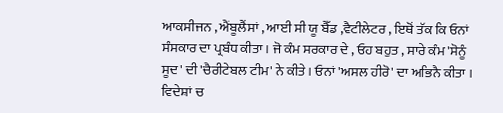ਆਕਸੀਜਨ , ਐਂਬੂਲੈਂਸਾਂ , ਆਈ ਸੀ ਯੂ ਬੈੱਡ ,ਵੈਟੀਲੇਟਰ , ਇਥੋਂ ਤੱਕ ਕਿ ਓਨਾਂ ਸੰਸਕਾਰ ਦਾ ਪ੍ਰਬੰਧ ਕੀਤਾ । ਜੋ ਕੰਮ ਸਰਕਾਰ ਦੇ , ਓਹ ਬਹੁਤ , ਸਾਰੇ ਕੰਮ 'ਸੋਨੂੰ ਸੂਦ' ਦੀ 'ਚੈਰੀਟੇਬਲ ਟੀਮ' ਨੇ ਕੀਤੇ । ਓਨਾਂ 'ਅਸਲ ਹੀਰੋ' ਦਾ ਅਭਿਨੈ ਕੀਤਾ । ਵਿਦੇਸ਼ਾਂ ਚ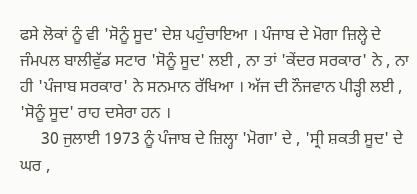ਫਸੇ ਲੋਕਾਂ ਨੂੰ ਵੀ 'ਸੋਨੂੰ ਸੂਦ' ਦੇਸ਼ ਪਹੁੰਚਾਇਆ । ਪੰਜਾਬ ਦੇ ਮੋਗਾ ਜ਼ਿਲ੍ਹੇ ਦੇ ਜੰਮਪਲ ਬਾਲੀਵੁੱਡ ਸਟਾਰ 'ਸੋਨੂੰ ਸੂਦ' ਲਈ , ਨਾ ਤਾਂ 'ਕੇਂਦਰ ਸਰਕਾਰ' ਨੇ , ਨਾ ਹੀ 'ਪੰਜਾਬ ਸਰਕਾਰ' ਨੇ ਸਨਮਾਨ ਰੱਖਿਆ । ਅੱਜ ਦੀ ਨੌਜਵਾਨ ਪੀੜ੍ਹੀ ਲਈ , 'ਸੋਨੂੰ ਸੂਦ' ਰਾਹ ਦਸੇਰਾ ਹਨ ।
     30 ਜੁਲਾਈ 1973 ਨੂੰ ਪੰਜਾਬ ਦੇ ਜ਼ਿਲ੍ਹਾ 'ਮੋਗਾ' ਦੇ , 'ਸ੍ਰੀ ਸ਼ਕਤੀ ਸੂਦ' ਦੇ ਘਰ ,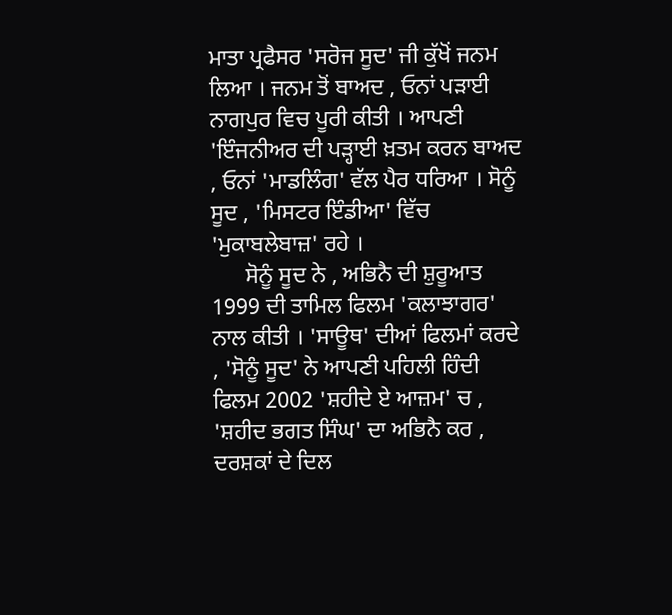ਮਾਤਾ ਪ੍ਰਫੈਸਰ 'ਸਰੋਜ ਸੂਦ' ਜੀ ਕੁੱਖੋਂ ਜਨਮ ਲਿਆ । ਜਨਮ ਤੋਂ ਬਾਅਦ , ਓਨਾਂ ਪੜਾਈ ਨਾਗਪੁਰ ਵਿਚ ਪੂਰੀ ਕੀਤੀ । ਆਪਣੀ 'ਇੰਜਨੀਅਰ ਦੀ ਪੜ੍ਹਾਈ ਖ਼ਤਮ ਕਰਨ ਬਾਅਦ , ਓਨਾਂ 'ਮਾਡਲਿੰਗ' ਵੱਲ ਪੈਰ ਧਰਿਆ । ਸੋਨੂੰ ਸੂਦ , 'ਮਿਸਟਰ ਇੰਡੀਆ' ਵਿੱਚ 'ਮੁਕਾਬਲੇਬਾਜ਼' ਰਹੇ ।
      ਸੋਨੂੰ ਸੂਦ ਨੇ , ਅਭਿਨੈ ਦੀ ਸ਼ੁਰੂਆਤ 1999 ਦੀ ਤਾਮਿਲ ਫਿਲਮ 'ਕਲਾਝਾਗਰ' ਨਾਲ ਕੀਤੀ । 'ਸਾਊਥ' ਦੀਆਂ ਫਿਲਮਾਂ ਕਰਦੇ , 'ਸੋਨੂੰ ਸੂਦ' ਨੇ ਆਪਣੀ ਪਹਿਲੀ ਹਿੰਦੀ ਫਿਲਮ 2002 'ਸ਼ਹੀਦੇ ਏ ਆਜ਼ਮ' ਚ , 'ਸ਼ਹੀਦ ਭਗਤ ਸਿੰਘ' ਦਾ ਅਭਿਨੈ ਕਰ , ਦਰਸ਼ਕਾਂ ਦੇ ਦਿਲ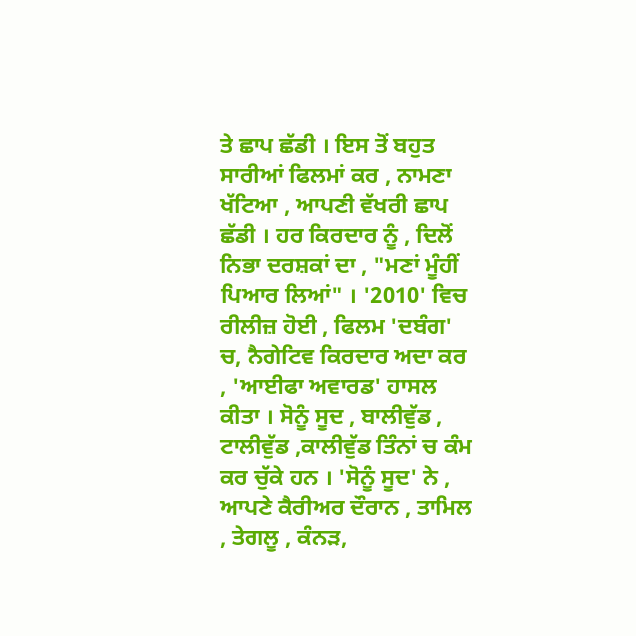ਤੇ ਛਾਪ ਛੱਡੀ । ਇਸ ਤੋਂ ਬਹੁਤ ਸਾਰੀਆਂ ਫਿਲਮਾਂ ਕਰ , ਨਾਮਣਾ ਖੱਟਿਆ , ਆਪਣੀ ਵੱਖਰੀ ਛਾਪ ਛੱਡੀ । ਹਰ ਕਿਰਦਾਰ ਨੂੰ , ਦਿਲੋਂ ਨਿਭਾ ਦਰਸ਼ਕਾਂ ਦਾ , "ਮਣਾਂ ਮੂੰਹੀਂ ਪਿਆਰ ਲਿਆਂ" । '2010' ਵਿਚ ਰੀਲੀਜ਼ ਹੋਈ , ਫਿਲਮ 'ਦਬੰਗ' ਚ, ਨੈਗੇਟਿਵ ਕਿਰਦਾਰ ਅਦਾ ਕਰ , 'ਆਈਫਾ ਅਵਾਰਡ' ਹਾਸਲ ਕੀਤਾ । ਸੋਨੂੰ ਸੂਦ , ਬਾਲੀਵੁੱਡ , ਟਾਲੀਵੁੱਡ ,ਕਾਲੀਵੁੱਡ ਤਿੰਨਾਂ ਚ ਕੰਮ ਕਰ ਚੁੱਕੇ ਹਨ । 'ਸੋਨੂੰ ਸੂਦ' ਨੇ , ਆਪਣੇ ਕੈਰੀਅਰ ਦੌਰਾਨ , ਤਾਮਿਲ , ਤੇਗਲੂ , ਕੰਨੜ,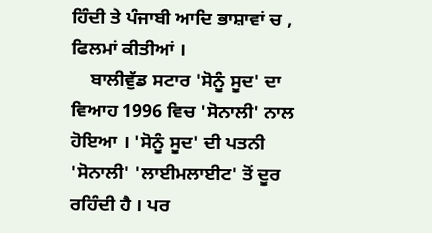ਹਿੰਦੀ ਤੇ ਪੰਜਾਬੀ ਆਦਿ ਭਾਸ਼ਾਵਾਂ ਚ , ਫਿਲਮਾਂ ਕੀਤੀਆਂ ।
    ਬਾਲੀਵੁੱਡ ਸਟਾਰ 'ਸੋਨੂੰ ਸੂਦ' ਦਾ ਵਿਆਹ 1996 ਵਿਚ 'ਸੋਨਾਲੀ' ਨਾਲ ਹੋਇਆ । 'ਸੋਨੂੰ ਸੂਦ' ਦੀ ਪਤਨੀ 'ਸੋਨਾਲੀ' 'ਲਾਈਮਲਾਈਟ' ਤੋਂ ਦੂਰ ਰਹਿੰਦੀ ਹੈ । ਪਰ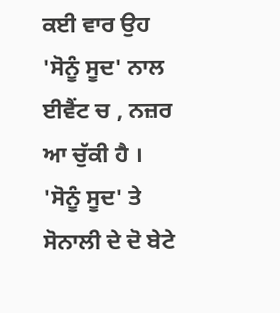ਕਈ ਵਾਰ ਉਹ 'ਸੋਨੂੰ ਸੂਦ' ਨਾਲ ਈਵੈਂਟ ਚ , ਨਜ਼ਰ ਆ ਚੁੱਕੀ ਹੈ । 'ਸੋਨੂੰ ਸੂਦ' ਤੇ ਸੋਨਾਲੀ ਦੇ ਦੋ ਬੇਟੇ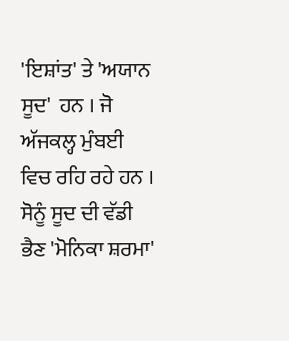'ਇਸ਼ਾਂਤ' ਤੇ 'ਅਯਾਨ ਸੂਦ'  ਹਨ । ਜੋ ਅੱਜਕਲ੍ਹ ਮੁੰਬਈ ਵਿਚ ਰਹਿ ਰਹੇ ਹਨ । ਸੋਨੂੰ ਸੂਦ ਦੀ ਵੱਡੀ ਭੈਣ 'ਮੋਨਿਕਾ ਸ਼ਰਮਾ'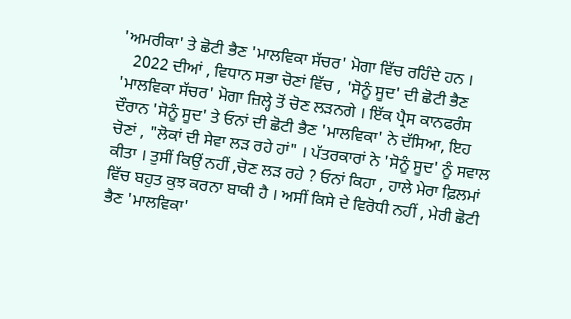'ਅਮਰੀਕਾ' ਤੇ ਛੋਟੀ ਭੈਣ 'ਮਾਲਵਿਕਾ ਸੱਚਰ' ਮੋਗਾ ਵਿੱਚ ਰਹਿੰਦੇ ਹਨ ।
   2022 ਦੀਆਂ , ਵਿਧਾਨ ਸਭਾ ਚੋਣਾਂ ਵਿੱਚ , 'ਸੋਨੂੰ ਸੂਦ' ਦੀ ਛੋਟੀ ਭੈਣ 'ਮਾਲਵਿਕਾ ਸੱਚਰ' ਮੋਗਾ ਜ਼ਿਲ੍ਹੇ ਤੋਂ ਚੋਣ ਲੜਨਗੇ । ਇੱਕ ਪ੍ਰੈਸ ਕਾਨਫਰੰਸ ਦੌਰਾਨ 'ਸੋਨੂੰ ਸੂਦ' ਤੇ ਓਨਾਂ ਦੀ ਛੋਟੀ ਭੈਣ 'ਮਾਲਵਿਕਾ' ਨੇ ਦੱਸਿਆ, ਇਹ ਚੋਣਾਂ , "ਲੋਕਾਂ ਦੀ ਸੇਵਾ ਲੜ ਰਹੇ ਹਾਂ" । ਪੱਤਰਕਾਰਾਂ ਨੇ 'ਸੋਨੂੰ ਸੂਦ' ਨੂੰ ਸਵਾਲ ਕੀਤਾ । ਤੁਸੀਂ ਕਿਉਂ ਨਹੀਂ ,ਚੋਣ ਲੜ ਰਹੇ ? ਓਨਾਂ ਕਿਹਾ , ਹਾਲੇ ਮੇਰਾ ਫ਼ਿਲਮਾਂ ਵਿੱਚ ਬਹੁਤ ਕੁਝ ਕਰਨਾ ਬਾਕੀ ਹੈ । ਅਸੀਂ ਕਿਸੇ ਦੇ ਵਿਰੋਧੀ ਨਹੀਂ , ਮੇਰੀ ਛੋਟੀ ਭੈਣ 'ਮਾਲਵਿਕਾ'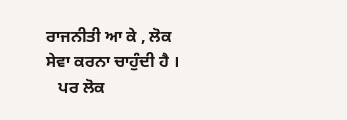ਰਾਜਨੀਤੀ ਆ ਕੇ , ਲੋਕ ਸੇਵਾ ਕਰਨਾ ਚਾਹੁੰਦੀ ਹੈ ।
   ਪਰ ਲੋਕ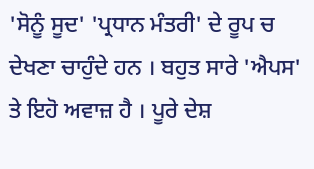'ਸੋਨੂੰ ਸੂਦ' 'ਪ੍ਰਧਾਨ ਮੰਤਰੀ' ਦੇ ਰੂਪ ਚ ਦੇਖਣਾ ਚਾਹੁੰਦੇ ਹਨ । ਬਹੁਤ ਸਾਰੇ 'ਐਪਸ' ਤੇ ਇਹੋ ਅਵਾਜ਼ ਹੈ । ਪੂਰੇ ਦੇਸ਼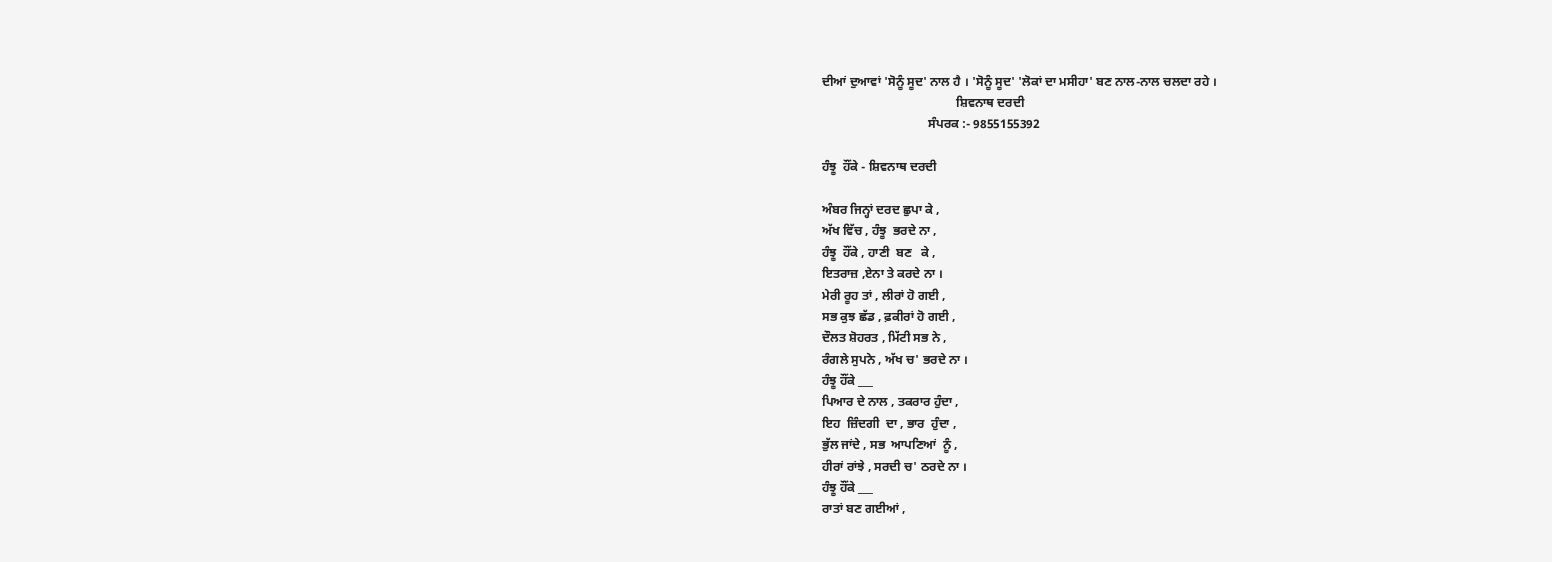ਦੀਆਂ ਦੁਆਵਾਂ 'ਸੋਨੂੰ ਸੂਦ' ਨਾਲ ਹੈ । 'ਸੋਨੂੰ ਸੂਦ' 'ਲੋਕਾਂ ਦਾ ਮਸੀਹਾ' ਬਣ ਨਾਲ-ਨਾਲ ਚਲਦਾ ਰਹੇ ।
                                           ਸ਼ਿਵਨਾਥ ਦਰਦੀ
                                  ਸੰਪਰਕ :- 9855155392

ਹੰਝੂ  ਹੌਂਕੇ - ਸ਼ਿਵਨਾਥ ਦਰਦੀ

ਅੰਬਰ ਜਿਨ੍ਹਾਂ ਦਰਦ ਛੁਪਾ ਕੇ ,
ਅੱਖ ਵਿੱਚ , ਹੰਝੂ  ਭਰਦੇ ਨਾ ,
ਹੰਝੂ  ਹੌਂਕੇ , ਹਾਣੀ  ਬਣ   ਕੇ ,
ਇਤਰਾਜ਼ ,ਏਨਾ ਤੇ ਕਰਦੇ ਨਾ ।
ਮੇਰੀ ਰੂਹ ਤਾਂ , ਲੀਰਾਂ ਹੋ ਗਈ ,
ਸਭ ਕੁਝ ਛੱਡ , ਫ਼ਕੀਰਾਂ ਹੋ ਗਈ ,
ਦੌਲਤ ਸ਼ੋਹਰਤ , ਮਿੱਟੀ ਸਭ ਨੇ ,
ਰੰਗਲੇ ਸੁਪਨੇ , ਅੱਖ ਚ' ਭਰਦੇ ਨਾ ।
ਹੰਝੂ ਹੌਂਕੇ ___
ਪਿਆਰ ਦੇ ਨਾਲ , ਤਕਰਾਰ ਹੁੰਦਾ ,
ਇਹ  ਜ਼ਿੰਦਗੀ  ਦਾ , ਭਾਰ  ਹੁੰਦਾ ,
ਭੁੱਲ ਜਾਂਦੇ , ਸਭ  ਆਪਣਿਆਂ  ਨੂੰ ,
ਹੀਰਾਂ ਰਾਂਝੇ , ਸਰਦੀ ਚ' ਠਰਦੇ ਨਾ ।
ਹੰਝੂ ਹੌਂਕੇ ___
ਰਾਤਾਂ ਬਣ ਗਈਆਂ ,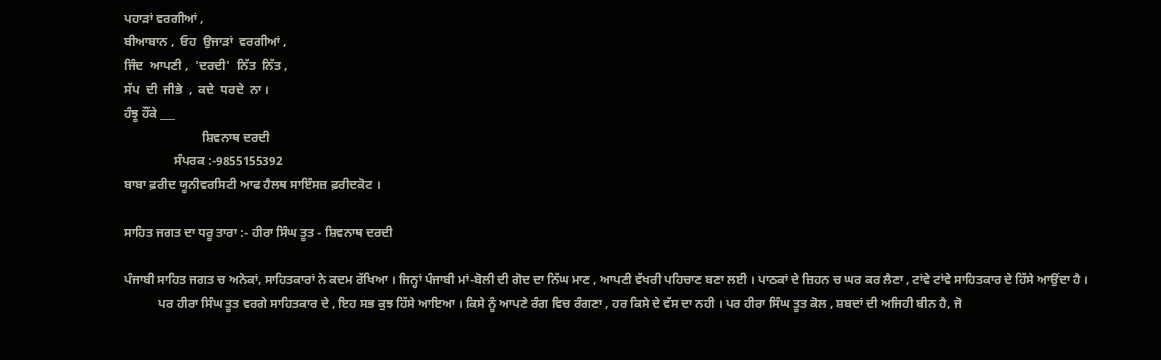ਪਹਾੜਾਂ ਵਰਗੀਆਂ ,
ਬੀਆਬਾਨ ,  ਓਹ  ਉਜਾੜਾਂ  ਵਰਗੀਆਂ ,
ਜਿੰਦ  ਆਪਣੀ ,  'ਦਰਦੀ'  ਨਿੱਤ  ਨਿੱਤ ,
ਸੱਪ  ਦੀ  ਜੀਭੇ  ,  ਕਦੇ  ਧਰਦੇ  ਨਾ ।
ਹੰਝੂ ਹੌਂਕੇ ___
                         ਸ਼ਿਵਨਾਥ ਦਰਦੀ
                ਸੰਪਰਕ :-9855155392
ਬਾਬਾ ਫ਼ਰੀਦ ਯੂਨੀਵਰਸਿਟੀ ਆਫ ਹੈਲਥ ਸਾਇੰਸਜ਼ ਫ਼ਰੀਦਕੋਟ ।

ਸਾਹਿਤ ਜਗਤ ਦਾ ਧਰੂ ਤਾਰਾ :- ਹੀਰਾ ਸਿੰਘ ਤੂਤ - ਸ਼ਿਵਨਾਥ ਦਰਦੀ

ਪੰਜਾਬੀ ਸਾਹਿਤ ਜਗਤ ਚ ਅਨੇਕਾਂ, ਸਾਹਿਤਕਾਰਾਂ ਨੇ ਕਦਮ ਰੱਖਿਆ । ਜਿਨ੍ਹਾਂ ਪੰਜਾਬੀ ਮਾਂ-ਬੋਲੀ ਦੀ ਗੋਦ ਦਾ ਨਿੱਘ ਮਾਣ , ਆਪਣੀ ਵੱਖਰੀ ਪਹਿਚਾਣ ਬਣਾ ਲਈ । ਪਾਠਕਾਂ ਦੇ ਜ਼ਿਹਨ ਚ ਘਰ ਕਰ ਲੈਣਾ , ਟਾਂਵੇ ਟਾਂਵੇ ਸਾਹਿਤਕਾਰ ਦੇ ਹਿੱਸੇ ਆਉਂਦਾ ਹੈ ।
           ਪਰ ਹੀਰਾ ਸਿੰਘ ਤੂਤ ਵਰਗੇ ਸਾਹਿਤਕਾਰ ਦੇ , ਇਹ ਸਭ ਕੁਝ ਹਿੱਸੇ ਆਇਆ । ਕਿਸੇ ਨੂੰ ਆਪਣੇ ਰੰਗ ਵਿਚ ਰੰਗਣਾ , ਹਰ ਕਿਸੇ ਦੇ ਵੱਸ ਦਾ ਨਹੀ । ਪਰ ਹੀਰਾ ਸਿੰਘ ਤੂਤ ਕੋਲ , ਸ਼ਬਦਾਂ ਦੀ ਅਜਿਹੀ ਬੀਨ ਹੈ, ਜੋ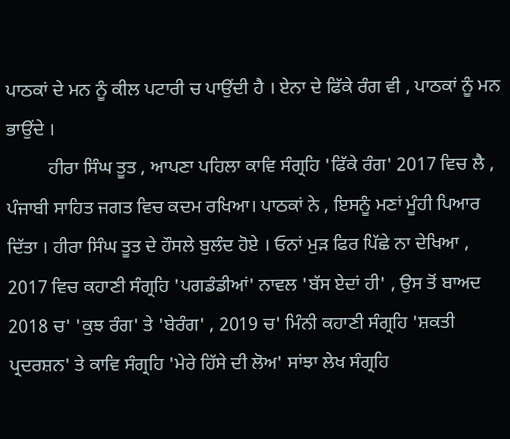ਪਾਠਕਾਂ ਦੇ ਮਨ ਨੂੰ ਕੀਲ ਪਟਾਰੀ ਚ ਪਾਉਂਦੀ ਹੈ । ਏਨਾ ਦੇ ਫਿੱਕੇ ਰੰਗ ਵੀ , ਪਾਠਕਾਂ ਨੂੰ ਮਨ ਭਾਉਂਦੇ ।
         ਹੀਰਾ ਸਿੰਘ ਤੂਤ , ਆਪਣਾ ਪਹਿਲਾ ਕਾਵਿ ਸੰਗ੍ਰਹਿ 'ਫਿੱਕੇ ਰੰਗ' 2017 ਵਿਚ ਲੈ , ਪੰਜਾਬੀ ਸਾਹਿਤ ਜਗਤ ਵਿਚ ਕਦਮ ਰਖਿਆ। ਪਾਠਕਾਂ ਨੇ , ਇਸਨੂੰ ਮਣਾਂ ਮੂੰਹੀ ਪਿਆਰ ਦਿੱਤਾ । ਹੀਰਾ ਸਿੰਘ ਤੂਤ ਦੇ ਹੌਸਲੇ ਬੁਲੰਦ ਹੋਏ । ਓਨਾਂ ਮੁੜ ਫਿਰ ਪਿੱਛੇ ਨਾ ਦੇਖਿਆ , 2017 ਵਿਚ ਕਹਾਣੀ ਸੰਗ੍ਰਹਿ 'ਪਗਡੰਡੀਆਂ' ਨਾਵਲ 'ਬੱਸ ਏਦਾਂ ਹੀ' , ਉਸ ਤੋਂ ਬਾਅਦ 2018 ਚ' 'ਕੁਝ ਰੰਗ' ਤੇ 'ਬੇਰੰਗ' , 2019 ਚ' ਮਿੰਨੀ ਕਹਾਣੀ ਸੰਗ੍ਰਹਿ 'ਸ਼ਕਤੀ ਪ੍ਰਦਰਸ਼ਨ' ਤੇ ਕਾਵਿ ਸੰਗ੍ਰਹਿ 'ਮੇਰੇ ਹਿੱਸੇ ਦੀ ਲੋਅ' ਸਾਂਝਾ ਲੇਖ ਸੰਗ੍ਰਹਿ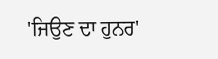'ਜਿਉਣ ਦਾ ਹੁਨਰ'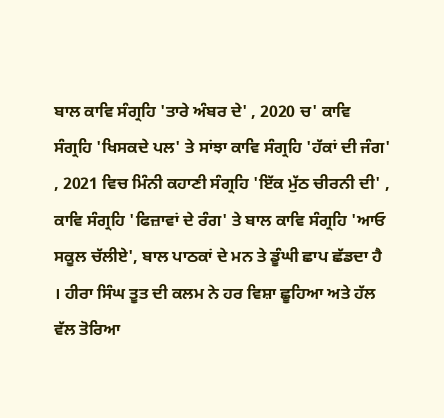ਬਾਲ ਕਾਵਿ ਸੰਗ੍ਰਹਿ 'ਤਾਰੇ ਅੰਬਰ ਦੇ' , 2020 ਚ' ਕਾਵਿ ਸੰਗ੍ਰਹਿ 'ਖਿਸਕਦੇ ਪਲ' ਤੇ ਸਾਂਝਾ ਕਾਵਿ ਸੰਗ੍ਰਹਿ 'ਹੱਕਾਂ ਦੀ ਜੰਗ' , 2021 ਵਿਚ ਮਿੰਨੀ ਕਹਾਣੀ ਸੰਗ੍ਰਹਿ 'ਇੱਕ ਮੁੱਠ ਚੀਰਨੀ ਦੀ' , ਕਾਵਿ ਸੰਗ੍ਰਹਿ 'ਫਿਜ਼ਾਵਾਂ ਦੇ ਰੰਗ' ਤੇ ਬਾਲ ਕਾਵਿ ਸੰਗ੍ਰਹਿ 'ਆਓ ਸਕੂਲ ਚੱਲੀਏ', ਬਾਲ ਪਾਠਕਾਂ ਦੇ ਮਨ ਤੇ ਡੂੰਘੀ ਛਾਪ ਛੱਡਦਾ ਹੈ । ਹੀਰਾ ਸਿੰਘ ਤੂਤ ਦੀ ਕਲਮ ਨੇ ਹਰ ਵਿਸ਼ਾ ਛੂਹਿਆ ਅਤੇ ਹੱਲ ਵੱਲ ਤੋਰਿਆ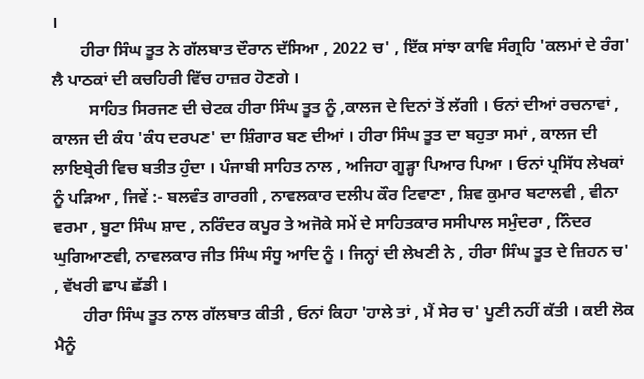।
       ਹੀਰਾ ਸਿੰਘ ਤੂਤ ਨੇ ਗੱਲਬਾਤ ਦੌਰਾਨ ਦੱਸਿਆ , 2022 ਚ' , ਇੱਕ ਸਾਂਝਾ ਕਾਵਿ ਸੰਗ੍ਰਹਿ 'ਕਲਮਾਂ ਦੇ ਰੰਗ' ਲੈ ਪਾਠਕਾਂ ਦੀ ਕਚਹਿਰੀ ਵਿੱਚ ਹਾਜ਼ਰ ਹੋਣਗੇ ।
         ਸਾਹਿਤ ਸਿਰਜਣ ਦੀ ਚੇਟਕ ਹੀਰਾ ਸਿੰਘ ਤੂਤ ਨੂੰ ,ਕਾਲਜ ਦੇ ਦਿਨਾਂ ਤੋਂ ਲੱਗੀ । ਓਨਾਂ ਦੀਆਂ ਰਚਨਾਵਾਂ , ਕਾਲਜ ਦੀ ਕੰਧ 'ਕੰਧ ਦਰਪਣ' ਦਾ ਸ਼ਿੰਗਾਰ ਬਣ ਦੀਆਂ । ਹੀਰਾ ਸਿੰਘ ਤੂਤ ਦਾ ਬਹੁਤਾ ਸਮਾਂ , ਕਾਲਜ ਦੀ ਲਾਇਬ੍ਰੇਰੀ ਵਿਚ ਬਤੀਤ ਹੁੰਦਾ । ਪੰਜਾਬੀ ਸਾਹਿਤ ਨਾਲ , ਅਜਿਹਾ ਗੂੜ੍ਹਾ ਪਿਆਰ ਪਿਆ । ਓਨਾਂ ਪ੍ਰਸਿੱਧ ਲੇਖਕਾਂ ਨੂੰ ਪੜਿਆ , ਜਿਵੇਂ :- ਬਲਵੰਤ ਗਾਰਗੀ , ਨਾਵਲਕਾਰ ਦਲੀਪ ਕੌਰ ਟਿਵਾਣਾ , ਸ਼ਿਵ ਕੁਮਾਰ ਬਟਾਲਵੀ , ਵੀਨਾ ਵਰਮਾ , ਬੂਟਾ ਸਿੰਘ ਸ਼ਾਦ , ਨਰਿੰਦਰ ਕਪੂਰ ਤੇ ਅਜੋਕੇ ਸਮੇਂ ਦੇ ਸਾਹਿਤਕਾਰ ਸਸੀਪਾਲ ਸਮੁੰਦਰਾ , ਨਿੰਦਰ ਘੁਗਿਆਣਵੀ, ਨਾਵਲਕਾਰ ਜੀਤ ਸਿੰਘ ਸੰਧੂ ਆਦਿ ਨੂੰ । ਜਿਨ੍ਹਾਂ ਦੀ ਲੇਖਣੀ ਨੇ , ਹੀਰਾ ਸਿੰਘ ਤੂਤ ਦੇ ਜ਼ਿਹਨ ਚ' , ਵੱਖਰੀ ਛਾਪ ਛੱਡੀ ।
       ਹੀਰਾ ਸਿੰਘ ਤੂਤ ਨਾਲ ਗੱਲਬਾਤ ਕੀਤੀ , ਓਨਾਂ ਕਿਹਾ 'ਹਾਲੇ ਤਾਂ , ਮੈਂ ਸੇਰ ਚ' ਪੂਣੀ ਨਹੀਂ ਕੱਤੀ । ਕਈ ਲੋਕ ਮੈਨੂੰ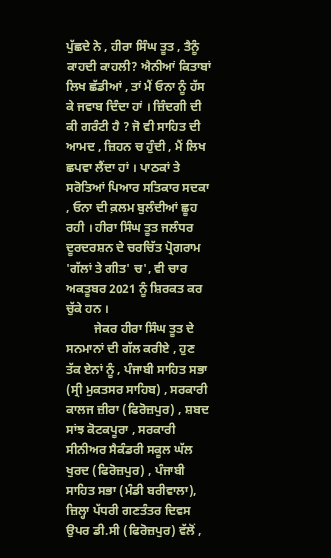ਪੁੱਛਦੇ ਨੇ , ਹੀਰਾ ਸਿੰਘ ਤੂਤ , ਤੈਨੂੰ ਕਾਹਦੀ ਕਾਹਲੀ? ਐਨੀਆਂ ਕਿਤਾਬਾਂ ਲਿਖ ਛੱਡੀਆਂ , ਤਾਂ ਮੈਂ ਓਨਾ ਨੂੰ ਹੱਸ ਕੇ ਜਵਾਬ ਦਿੰਦਾ ਹਾਂ । ਜ਼ਿੰਦਗੀ ਦੀ ਕੀ ਗਰੰਟੀ ਹੈ ? ਜੋ ਵੀ ਸਾਹਿਤ ਦੀ ਆਮਦ , ਜ਼ਿਹਨ ਚ ਹੁੰਦੀ , ਮੈਂ ਲਿਖ ਛਪਵਾ ਲੈਂਦਾ ਹਾਂ । ਪਾਠਕਾਂ ਤੇ ਸਰੋਤਿਆਂ ਪਿਆਰ ਸਤਿਕਾਰ ਸਦਕਾ , ਓਨਾ ਦੀ ਕ਼ਲਮ ਬੁਲੰਦੀਆਂ ਛੂਹ ਰਹੀ । ਹੀਰਾ ਸਿੰਘ ਤੂਤ ਜਲੰਧਰ ਦੂਰਦਰਸ਼ਨ ਦੇ ਚਰਚਿੱਤ ਪ੍ਰੋਗਰਾਮ 'ਗੱਲਾਂ ਤੇ ਗੀਤ' ਚ', ਵੀ ਚਾਰ ਅਕਤੂਬਰ 2021 ਨੂੰ ਸ਼ਿਰਕਤ ਕਰ ਚੁੱਕੇ ਹਨ ।
         ਜੇਕਰ ਹੀਰਾ ਸਿੰਘ ਤੂਤ ਦੇ ਸਨਮਾਨਾਂ ਦੀ ਗੱਲ ਕਰੀਏ , ਹੁਣ ਤੱਕ ਏਨਾਂ ਨੂੰ , ਪੰਜਾਬੀ ਸਾਹਿਤ ਸਭਾ (ਸ੍ਰੀ ਮੁਕਤਸਰ ਸਾਹਿਬ) , ਸਰਕਾਰੀ ਕਾਲਜ ਜ਼ੀਰਾ (ਫਿਰੋਜ਼ਪੁਰ) , ਸ਼ਬਦ ਸਾਂਝ ਕੋਟਕਪੂਰਾ , ਸਰਕਾਰੀ ਸੀਨੀਅਰ ਸੈਕੰਡਰੀ ਸਕੂਲ ਘੱਲ ਖੁਰਦ (ਫਿਰੋਜ਼ਪੁਰ) , ਪੰਜਾਬੀ ਸਾਹਿਤ ਸਭਾ (ਮੰਡੀ ਬਰੀਵਾਲਾ), ਜ਼ਿਲ੍ਹਾ ਪੱਧਰੀ ਗਣਤੰਤਰ ਦਿਵਸ ਉਪਰ ਡੀ.ਸੀ (ਫਿਰੋਜ਼ਪੁਰ) ਵੱਲੋਂ ,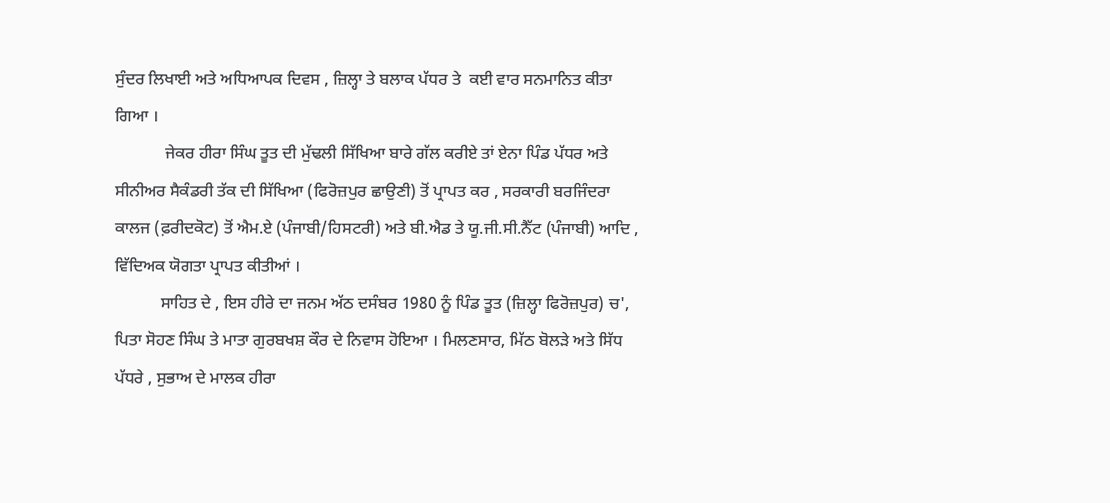ਸੁੰਦਰ ਲਿਖਾਈ ਅਤੇ ਅਧਿਆਪਕ ਦਿਵਸ , ਜ਼ਿਲ੍ਹਾ ਤੇ ਬਲਾਕ ਪੱਧਰ ਤੇ  ਕਈ ਵਾਰ ਸਨਮਾਨਿਤ ਕੀਤਾ ਗਿਆ ।
            ਜੇਕਰ ਹੀਰਾ ਸਿੰਘ ਤੂਤ ਦੀ ਮੁੱਢਲੀ ਸਿੱਖਿਆ ਬਾਰੇ ਗੱਲ ਕਰੀਏ ਤਾਂ ਏਨਾ ਪਿੰਡ ਪੱਧਰ ਅਤੇ ਸੀਨੀਅਰ ਸੈਕੰਡਰੀ ਤੱਕ ਦੀ ਸਿੱਖਿਆ (ਫਿਰੋਜ਼ਪੁਰ ਛਾਉਣੀ) ਤੋਂ ਪ੍ਰਾਪਤ ਕਰ , ਸਰਕਾਰੀ ਬਰਜਿੰਦਰਾ ਕਾਲਜ (ਫ਼ਰੀਦਕੋਟ) ਤੋਂ ਐਮ.ਏ (ਪੰਜਾਬੀ/ਹਿਸਟਰੀ) ਅਤੇ ਬੀ.ਐਡ ਤੇ ਯੂ.ਜੀ.ਸੀ.ਨੈੱਟ (ਪੰਜਾਬੀ) ਆਦਿ , ਵਿੱਦਿਅਕ ਯੋਗਤਾ ਪ੍ਰਾਪਤ ਕੀਤੀਆਂ ।
           ਸਾਹਿਤ ਦੇ , ਇਸ ਹੀਰੇ ਦਾ ਜਨਮ ਅੱਠ ਦਸੰਬਰ 1980 ਨੂੰ ਪਿੰਡ ਤੂਤ (ਜ਼ਿਲ੍ਹਾ ਫਿਰੋਜ਼ਪੁਰ) ਚ', ਪਿਤਾ ਸੋਹਣ ਸਿੰਘ ਤੇ ਮਾਤਾ ਗੁਰਬਖਸ਼ ਕੌਰ ਦੇ ਨਿਵਾਸ ਹੋਇਆ । ਮਿਲਣਸਾਰ, ਮਿੱਠ ਬੋਲੜੇ ਅਤੇ ਸਿੱਧ ਪੱਧਰੇ , ਸੁਭਾਅ ਦੇ ਮਾਲਕ ਹੀਰਾ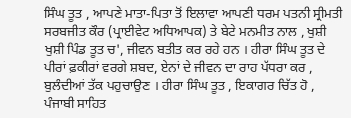ਸਿੰਘ ਤੂਤ , ਆਪਣੇ ਮਾਤਾ-ਪਿਤਾ ਤੋਂ ਇਲਾਵਾ ਆਪਣੀ ਧਰਮ ਪਤਨੀ ਸ੍ਰੀਮਤੀ ਸਰਬਜੀਤ ਕੌਰ (ਪ੍ਰਾਈਵੇਟ ਅਧਿਆਪਕ) ਤੇ ਬੇਟੇ ਮਨਮੀਤ ਨਾਲ , ਖੁਸ਼ੀ ਖੁਸ਼ੀ ਪਿੰਡ ਤੂਤ ਚ', ਜੀਵਨ ਬਤੀਤ ਕਰ ਰਹੇ ਹਨ । ਹੀਰਾ ਸਿੰਘ ਤੂਤ ਦੇ ਪੀਰਾਂ ਫ਼ਕੀਰਾਂ ਵਰਗੇ ਸ਼ਬਦ, ਏਨਾਂ ਦੇ ਜੀਵਨ ਦਾ ਰਾਹ ਪੱਧਰਾ ਕਰ , ਬੁਲੰਦੀਆਂ ਤੱਕ ਪਹੁਚਾਉਣ । ਹੀਰਾ ਸਿੰਘ ਤੂਤ , ਇਕਾਗਰ ਚਿੱਤ ਹੋ , ਪੰਜਾਬੀ ਸਾਹਿਤ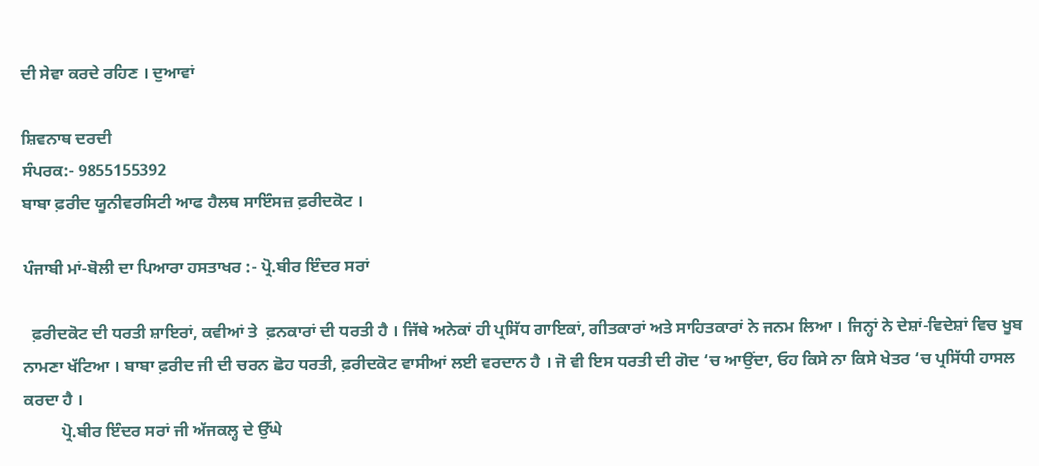ਦੀ ਸੇਵਾ ਕਰਦੇ ਰਹਿਣ । ਦੁਆਵਾਂ

ਸ਼ਿਵਨਾਥ ਦਰਦੀ
ਸੰਪਰਕ:- 9855155392
ਬਾਬਾ ਫ਼ਰੀਦ ਯੂਨੀਵਰਸਿਟੀ ਆਫ ਹੈਲਥ ਸਾਇੰਸਜ਼ ਫ਼ਰੀਦਕੋਟ ।

ਪੰਜਾਬੀ ਮਾਂ-ਬੋਲੀ ਦਾ ਪਿਆਰਾ ਹਸਤਾਖਰ :- ਪ੍ਰੋ.ਬੀਰ ਇੰਦਰ ਸਰਾਂ

  ਫ਼ਰੀਦਕੋਟ ਦੀ ਧਰਤੀ ਸ਼ਾਇਰਾਂ, ਕਵੀਆਂ ਤੇ  ਫ਼ਨਕਾਰਾਂ ਦੀ ਧਰਤੀ ਹੈ । ਜਿੱਥੇ ਅਨੇਕਾਂ ਹੀ ਪ੍ਰਸਿੱਧ ਗਾਇਕਾਂ, ਗੀਤਕਾਰਾਂ ਅਤੇ ਸਾਹਿਤਕਾਰਾਂ ਨੇ ਜਨਮ ਲਿਆ । ਜਿਨ੍ਹਾਂ ਨੇ ਦੇਸ਼ਾਂ-ਵਿਦੇਸ਼ਾਂ ਵਿਚ ਖੂਬ ਨਾਮਣਾ ਖੱਟਿਆ । ਬਾਬਾ ਫ਼ਰੀਦ ਜੀ ਦੀ ਚਰਨ ਛੋਹ ਧਰਤੀ, ਫ਼ਰੀਦਕੋਟ ਵਾਸੀਆਂ ਲਈ ਵਰਦਾਨ ਹੈ । ਜੋ ਵੀ ਇਸ ਧਰਤੀ ਦੀ ਗੋਦ ‘ਚ ਆਉਂਦਾ, ਓਹ ਕਿਸੇ ਨਾ ਕਿਸੇ ਖੇਤਰ ‘ਚ ਪ੍ਰਸਿੱਧੀ ਹਾਸਲ ਕਰਦਾ ਹੈ ।
         ਪ੍ਰੋ.ਬੀਰ ਇੰਦਰ ਸਰਾਂ ਜੀ ਅੱਜਕਲ੍ਹ ਦੇ ਉੱਘੇ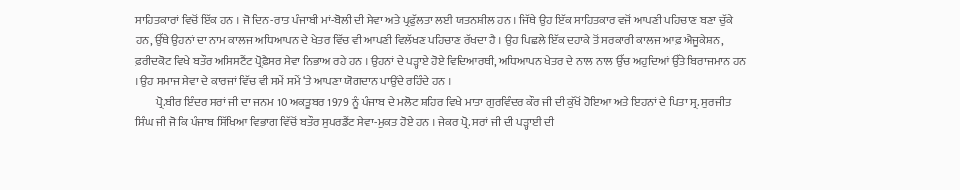ਸਾਹਿਤਕਾਰਾਂ ਵਿਚੋਂ ਇੱਕ ਹਨ । ਜੋ ਦਿਨ-ਰਾਤ ਪੰਜਾਬੀ ਮਾਂ-ਬੋਲੀ ਦੀ ਸੇਵਾ ਅਤੇ ਪ੍ਰਫੁੱਲਤਾ ਲਈ ਯਤਨਸ਼ੀਲ ਹਨ । ਜਿੱਥੇ ਉਹ ਇੱਕ ਸਾਹਿਤਕਾਰ ਵਜੋਂ ਆਪਣੀ ਪਹਿਚਾਣ ਬਣਾ ਚੁੱਕੇ ਹਨ, ਉੱਥੇ ਉਹਨਾਂ ਦਾ ਨਾਮ ਕਾਲਜ ਅਧਿਆਪਨ ਦੇ ਖੇਤਰ ਵਿੱਚ ਵੀ ਆਪਣੀ ਵਿਲੱਖਣ ਪਹਿਚਾਣ ਰੱਖਦਾ ਹੈ । ਉਹ ਪਿਛਲੇ ਇੱਕ ਦਹਾਕੇ ਤੋਂ ਸਰਕਾਰੀ ਕਾਲਜ ਆਫ਼ ਐਜੂਕੇਸ਼ਨ, ਫ਼ਰੀਦਕੋਟ ਵਿਖੇ ਬਤੌਰ ਅਸਿਸਟੈਂਟ ਪ੍ਰੋਫ਼ੈਸਰ ਸੇਵਾ ਨਿਭਾਅ ਰਹੇ ਹਨ । ਉਹਨਾਂ ਦੇ ਪੜ੍ਹਾਏ ਹੋਏ ਵਿਦਿਆਰਥੀ, ਅਧਿਆਪਨ ਖੇਤਰ ਦੇ ਨਾਲ ਨਾਲ ਉੱਚ ਅਹੁਦਿਆਂ ਉੱਤੇ ਬਿਰਾਜਮਾਨ ਹਨ । ਉਹ ਸਮਾਜ ਸੇਵਾ ਦੇ ਕਾਰਜਾਂ ਵਿੱਚ ਵੀ ਸਮੇਂ ਸਮੇਂ ‘ਤੇ ਆਪਣਾ ਯੋਗਦਾਨ ਪਾਉਂਦੇ ਰਹਿੰਦੇ ਹਨ ।
         ਪ੍ਰੋ.ਬੀਰ ਇੰਦਰ ਸਰਾਂ ਜੀ ਦਾ ਜਨਮ 10 ਅਕਤੂਬਰ 1979 ਨੂੰ ਪੰਜਾਬ ਦੇ ਮਲੋਟ ਸ਼ਹਿਰ ਵਿਖੇ ਮਾਤਾ ਗੁਰਵਿੰਦਰ ਕੌਰ ਜੀ ਦੀ ਕੁੱਖੋਂ ਹੋਇਆ ਅਤੇ ਇਹਨਾਂ ਦੇ ਪਿਤਾ ਸ੍ਰ. ਸੁਰਜੀਤ ਸਿੰਘ ਜੀ ਜੋ ਕਿ ਪੰਜਾਬ ਸਿੱਖਿਆ ਵਿਭਾਗ ਵਿੱਚੋਂ ਬਤੌਰ ਸੁਪਰਡੈਂਟ ਸੇਵਾ-ਮੁਕਤ ਹੋਏ ਹਨ । ਜੇਕਰ ਪ੍ਰੋ. ਸਰਾਂ ਜੀ ਦੀ ਪੜ੍ਹਾਈ ਦੀ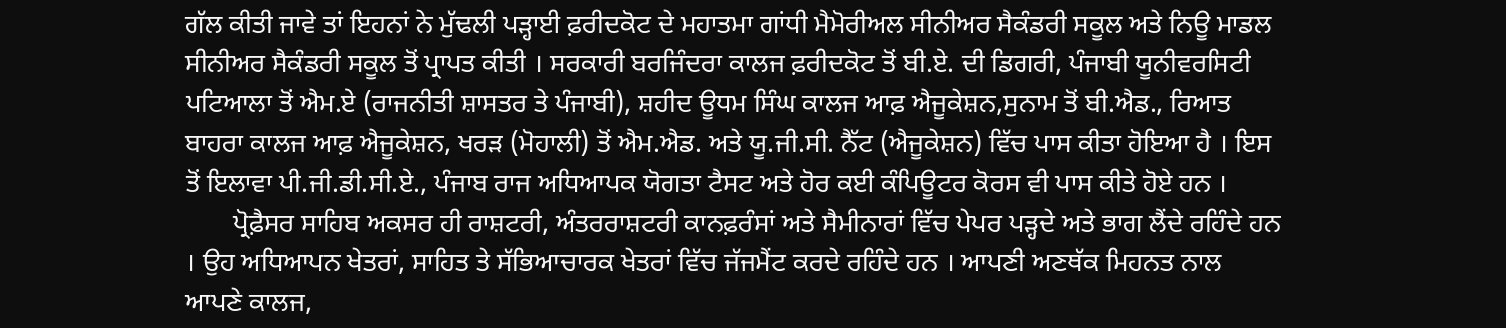ਗੱਲ ਕੀਤੀ ਜਾਵੇ ਤਾਂ ਇਹਨਾਂ ਨੇ ਮੁੱਢਲੀ ਪੜ੍ਹਾਈ ਫ਼ਰੀਦਕੋਟ ਦੇ ਮਹਾਤਮਾ ਗਾਂਧੀ ਮੈਮੋਰੀਅਲ ਸੀਨੀਅਰ ਸੈਕੰਡਰੀ ਸਕੂਲ ਅਤੇ ਨਿਊ ਮਾਡਲ ਸੀਨੀਅਰ ਸੈਕੰਡਰੀ ਸਕੂਲ ਤੋਂ ਪ੍ਰਾਪਤ ਕੀਤੀ । ਸਰਕਾਰੀ ਬਰਜਿੰਦਰਾ ਕਾਲਜ ਫ਼ਰੀਦਕੋਟ ਤੋਂ ਬੀ.ਏ. ਦੀ ਡਿਗਰੀ, ਪੰਜਾਬੀ ਯੂਨੀਵਰਸਿਟੀ ਪਟਿਆਲਾ ਤੋਂ ਐਮ.ਏ (ਰਾਜਨੀਤੀ ਸ਼ਾਸਤਰ ਤੇ ਪੰਜਾਬੀ), ਸ਼ਹੀਦ ਊਧਮ ਸਿੰਘ ਕਾਲਜ ਆਫ਼ ਐਜੂਕੇਸ਼ਨ,ਸੁਨਾਮ ਤੋਂ ਬੀ.ਐਡ., ਰਿਆਤ ਬਾਹਰਾ ਕਾਲਜ ਆਫ਼ ਐਜੂਕੇਸ਼ਨ, ਖਰੜ (ਮੋਹਾਲੀ) ਤੋਂ ਐਮ.ਐਡ. ਅਤੇ ਯੂ.ਜੀ.ਸੀ. ਨੈੱਟ (ਐਜੂਕੇਸ਼ਨ) ਵਿੱਚ ਪਾਸ ਕੀਤਾ ਹੋਇਆ ਹੈ । ਇਸ ਤੋਂ ਇਲਾਵਾ ਪੀ.ਜੀ.ਡੀ.ਸੀ.ਏ., ਪੰਜਾਬ ਰਾਜ ਅਧਿਆਪਕ ਯੋਗਤਾ ਟੈਸਟ ਅਤੇ ਹੋਰ ਕਈ ਕੰਪਿਊਟਰ ਕੋਰਸ ਵੀ ਪਾਸ ਕੀਤੇ ਹੋਏ ਹਨ ।
       ਪ੍ਰੋਫ਼ੈਸਰ ਸਾਹਿਬ ਅਕਸਰ ਹੀ ਰਾਸ਼ਟਰੀ, ਅੰਤਰਰਾਸ਼ਟਰੀ ਕਾਨਫ਼ਰੰਸਾਂ ਅਤੇ ਸੈਮੀਨਾਰਾਂ ਵਿੱਚ ਪੇਪਰ ਪੜ੍ਹਦੇ ਅਤੇ ਭਾਗ ਲੈਂਦੇ ਰਹਿੰਦੇ ਹਨ । ਉਹ ਅਧਿਆਪਨ ਖੇਤਰਾਂ, ਸਾਹਿਤ ਤੇ ਸੱਭਿਆਚਾਰਕ ਖੇਤਰਾਂ ਵਿੱਚ ਜੱਜਮੈਂਟ ਕਰਦੇ ਰਹਿੰਦੇ ਹਨ । ਆਪਣੀ ਅਣਥੱਕ ਮਿਹਨਤ ਨਾਲ ਆਪਣੇ ਕਾਲਜ,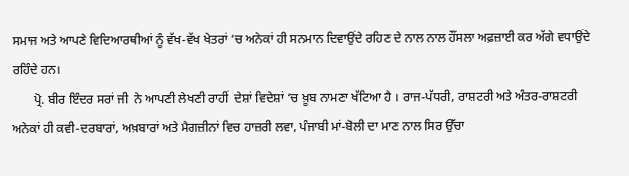ਸਮਾਜ ਅਤੇ ਆਪਣੇ ਵਿਦਿਆਰਥੀਆਂ ਨੂੰ ਵੱਖ-ਵੱਖ ਖੇਤਰਾਂ ‘ਚ ਅਨੇਕਾਂ ਹੀ ਸਨਮਾਨ ਦਿਵਾਉਂਦੇ ਰਹਿਣ ਦੇ ਨਾਲ ਨਾਲ ਹੌਂਸਲਾ ਅਫ਼ਜ਼ਾਈ ਕਰ ਅੱਗੇ ਵਧਾਉਂਦੇ ਰਹਿੰਦੇ ਹਨ।
       ਪ੍ਰੋ. ਬੀਰ ਇੰਦਰ ਸਰਾਂ ਜੀ  ਨੇ ਆਪਣੀ ਲੇਖਣੀ ਰਾਹੀਂ  ਦੇਸ਼ਾਂ ਵਿਦੇਸ਼ਾਂ ‘ਚ ਖ਼ੂਬ ਨਾਮਣਾ ਖੱਟਿਆ ਹੈ । ਰਾਜ-ਪੱਧਰੀ, ਰਾਸ਼ਟਰੀ ਅਤੇ ਅੰਤਰ-ਰਾਸ਼ਟਰੀ ਅਨੇਕਾਂ ਹੀ ਕਵੀ-ਦਰਬਾਰਾਂ, ਅਖ਼ਬਾਰਾਂ ਅਤੇ ਮੈਗਜ਼ੀਨਾਂ ਵਿਚ ਹਾਜ਼ਰੀ ਲਵਾ, ਪੰਜਾਬੀ ਮਾਂ-ਬੋਲੀ ਦਾ ਮਾਣ ਨਾਲ ਸਿਰ ਉੱਚਾ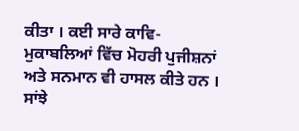ਕੀਤਾ । ਕਈ ਸਾਰੇ ਕਾਵਿ-ਮੁਕਾਬਲਿਆਂ ਵਿੱਚ ਮੋਹਰੀ ਪੁਜੀਸ਼ਨਾਂ ਅਤੇ ਸਨਮਾਨ ਵੀ ਹਾਸਲ ਕੀਤੇ ਹਨ । ਸਾਂਝੇ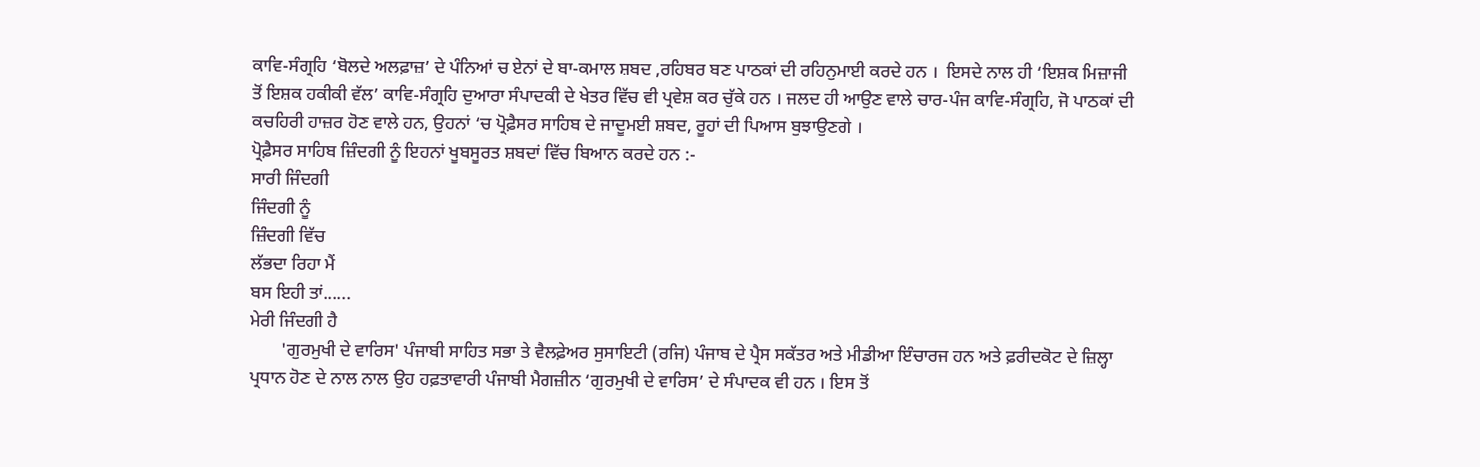ਕਾਵਿ-ਸੰਗ੍ਰਹਿ ‘ਬੋਲਦੇ ਅਲਫ਼ਾਜ਼’ ਦੇ ਪੰਨਿਆਂ ਚ ਏਨਾਂ ਦੇ ਬਾ-ਕਮਾਲ ਸ਼ਬਦ ,ਰਹਿਬਰ ਬਣ ਪਾਠਕਾਂ ਦੀ ਰਹਿਨੁਮਾਈ ਕਰਦੇ ਹਨ ।  ਇਸਦੇ ਨਾਲ ਹੀ ‘ਇਸ਼ਕ ਮਿਜ਼ਾਜੀ ਤੋਂ ਇਸ਼ਕ ਹਕੀਕੀ ਵੱਲ’ ਕਾਵਿ-ਸੰਗ੍ਰਹਿ ਦੁਆਰਾ ਸੰਪਾਦਕੀ ਦੇ ਖੇਤਰ ਵਿੱਚ ਵੀ ਪ੍ਰਵੇਸ਼ ਕਰ ਚੁੱਕੇ ਹਨ । ਜਲਦ ਹੀ ਆਉਣ ਵਾਲੇ ਚਾਰ-ਪੰਜ ਕਾਵਿ-ਸੰਗ੍ਰਹਿ, ਜੋ ਪਾਠਕਾਂ ਦੀ ਕਚਹਿਰੀ ਹਾਜ਼ਰ ਹੋਣ ਵਾਲੇ ਹਨ, ਉਹਨਾਂ ‘ਚ ਪ੍ਰੋਫ਼ੈਸਰ ਸਾਹਿਬ ਦੇ ਜਾਦੂਮਈ ਸ਼ਬਦ, ਰੂਹਾਂ ਦੀ ਪਿਆਸ ਬੁਝਾਉਣਗੇ ।
ਪ੍ਰੋਫ਼ੈਸਰ ਸਾਹਿਬ ਜ਼ਿੰਦਗੀ ਨੂੰ ਇਹਨਾਂ ਖੂਬਸੂਰਤ ਸ਼ਬਦਾਂ ਵਿੱਚ ਬਿਆਨ ਕਰਦੇ ਹਨ :-
ਸਾਰੀ ਜਿੰਦਗੀ
ਜਿੰਦਗੀ ਨੂੰ
ਜ਼ਿੰਦਗੀ ਵਿੱਚ
ਲੱਭਦਾ ਰਿਹਾ ਮੈਂ
ਬਸ ਇਹੀ ਤਾਂ......
ਮੇਰੀ ਜਿੰਦਗੀ ਹੈ
       'ਗੁਰਮੁਖੀ ਦੇ ਵਾਰਿਸ' ਪੰਜਾਬੀ ਸਾਹਿਤ ਸਭਾ ਤੇ ਵੈਲਫ਼ੇਅਰ ਸੁਸਾਇਟੀ (ਰਜਿ) ਪੰਜਾਬ ਦੇ ਪ੍ਰੈਸ ਸਕੱਤਰ ਅਤੇ ਮੀਡੀਆ ਇੰਚਾਰਜ ਹਨ ਅਤੇ ਫ਼ਰੀਦਕੋਟ ਦੇ ਜ਼ਿਲ੍ਹਾ ਪ੍ਰਧਾਨ ਹੋਣ ਦੇ ਨਾਲ ਨਾਲ ਉਹ ਹਫ਼ਤਾਵਾਰੀ ਪੰਜਾਬੀ ਮੈਗਜ਼ੀਨ ‘ਗੁਰਮੁਖੀ ਦੇ ਵਾਰਿਸ’ ਦੇ ਸੰਪਾਦਕ ਵੀ ਹਨ । ਇਸ ਤੋਂ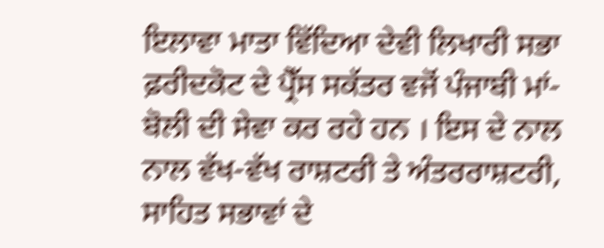ਇਲਾਵਾ ਮਾਤਾ ਵਿੱਦਿਆ ਦੇਵੀ ਲਿਖਾਰੀ ਸਭਾ ਫ਼ਰੀਦਕੋਟ ਦੇ ਪ੍ਰੈੱਸ ਸਕੱਤਰ ਵਜੋਂ ਪੰਜਾਬੀ ਮਾਂ-ਬੋਲੀ ਦੀ ਸੇਵਾ ਕਰ ਰਹੇ ਹਨ । ਇਸ ਦੇ ਨਾਲ ਨਾਲ ਵੱਖ-ਵੱਖ ਰਾਸ਼ਟਰੀ ਤੇ ਅੰਤਰਰਾਸ਼ਟਰੀ, ਸਾਹਿਤ ਸਭਾਵਾਂ ਦੇ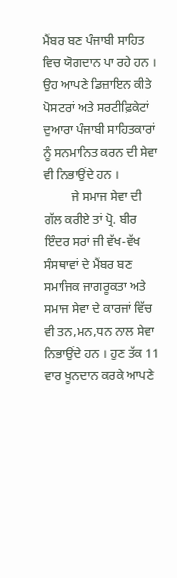ਮੈਂਬਰ ਬਣ ਪੰਜਾਬੀ ਸਾਹਿਤ ਵਿਚ ਯੋਗਦਾਨ ਪਾ ਰਹੇ ਹਨ । ਉਹ ਆਪਣੇ ਡਿਜ਼ਾਇਨ ਕੀਤੇ ਪੋਸਟਰਾਂ ਅਤੇ ਸਰਟੀਫ਼ਿਕੇਟਾਂ ਦੁਆਰਾ ਪੰਜਾਬੀ ਸਾਹਿਤਕਾਰਾਂ ਨੂੰ ਸਨਮਾਨਿਤ ਕਰਨ ਦੀ ਸੇਵਾ ਵੀ ਨਿਭਾਉਂਦੇ ਹਨ ।
         ਜੇ ਸਮਾਜ ਸੇਵਾ ਦੀ ਗੱਲ ਕਰੀਏ ਤਾਂ ਪ੍ਰੋ. ਬੀਰ ਇੰਦਰ ਸਰਾਂ ਜੀ ਵੱਖ-ਵੱਖ ਸੰਸਥਾਵਾਂ ਦੇ ਮੈਂਬਰ ਬਣ ਸਮਾਜਿਕ ਜਾਗਰੂਕਤਾ ਅਤੇ ਸਮਾਜ ਸੇਵਾ ਦੇ ਕਾਰਜਾਂ ਵਿੱਚ ਵੀ ਤਨ,ਮਨ,ਧਨ ਨਾਲ ਸੇਵਾ ਨਿਭਾਉਂਦੇ ਹਨ । ਹੁਣ ਤੱਕ 11 ਵਾਰ ਖੂਨਦਾਨ ਕਰਕੇ ਆਪਣੇ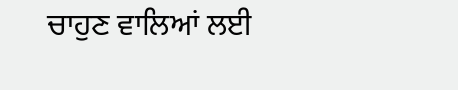ਚਾਹੁਣ ਵਾਲਿਆਂ ਲਈ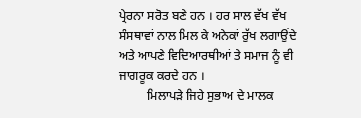ਪ੍ਰੇਰਨਾ ਸਰੋਤ ਬਣੇ ਹਨ । ਹਰ ਸਾਲ ਵੱਖ ਵੱਖ ਸੰਸਥਾਵਾਂ ਨਾਲ ਮਿਲ ਕੇ ਅਨੇਕਾਂ ਰੁੱਖ ਲਗਾਉਂਦੇ ਅਤੇ ਆਪਣੇ ਵਿਦਿਆਰਥੀਆਂ ਤੇ ਸਮਾਜ ਨੂੰ ਵੀ ਜਾਗਰੂਕ ਕਰਦੇ ਹਨ ।
         ਮਿਲਾਪੜੇ ਜਿਹੇ ਸੁਭਾਅ ਦੇ ਮਾਲਕ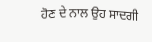ਹੋਣ ਦੇ ਨਾਲ ਉਹ ਸਾਦਗੀ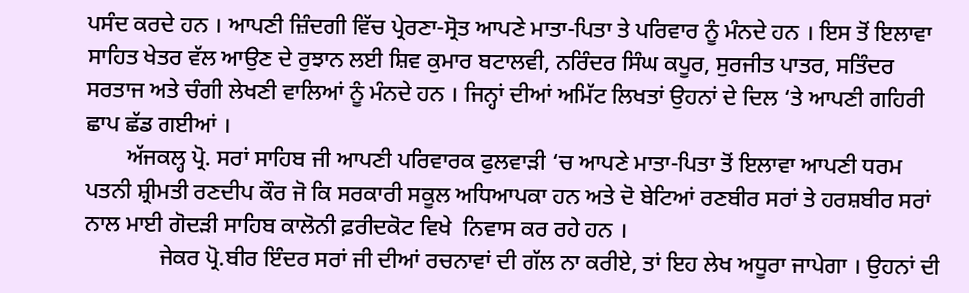ਪਸੰਦ ਕਰਦੇ ਹਨ । ਆਪਣੀ ਜ਼ਿੰਦਗੀ ਵਿੱਚ ਪ੍ਰੇਰਣਾ-ਸ੍ਰੋਤ ਆਪਣੇ ਮਾਤਾ-ਪਿਤਾ ਤੇ ਪਰਿਵਾਰ ਨੂੰ ਮੰਨਦੇ ਹਨ । ਇਸ ਤੋਂ ਇਲਾਵਾ ਸਾਹਿਤ ਖੇਤਰ ਵੱਲ ਆਉਣ ਦੇ ਰੁਝਾਨ ਲਈ ਸ਼ਿਵ ਕੁਮਾਰ ਬਟਾਲਵੀ, ਨਰਿੰਦਰ ਸਿੰਘ ਕਪੂਰ, ਸੁਰਜੀਤ ਪਾਤਰ, ਸਤਿੰਦਰ ਸਰਤਾਜ ਅਤੇ ਚੰਗੀ ਲੇਖਣੀ ਵਾਲਿਆਂ ਨੂੰ ਮੰਨਦੇ ਹਨ । ਜਿਨ੍ਹਾਂ ਦੀਆਂ ਅਮਿੱਟ ਲਿਖਤਾਂ ਉਹਨਾਂ ਦੇ ਦਿਲ ‘ਤੇ ਆਪਣੀ ਗਹਿਰੀ ਛਾਪ ਛੱਡ ਗਈਆਂ ।
       ਅੱਜਕਲ੍ਹ ਪ੍ਰੋ. ਸਰਾਂ ਸਾਹਿਬ ਜੀ ਆਪਣੀ ਪਰਿਵਾਰਕ ਫੁਲਵਾੜੀ ‘ਚ ਆਪਣੇ ਮਾਤਾ-ਪਿਤਾ ਤੋਂ ਇਲਾਵਾ ਆਪਣੀ ਧਰਮ ਪਤਨੀ ਸ਼੍ਰੀਮਤੀ ਰਣਦੀਪ ਕੌਰ ਜੋ ਕਿ ਸਰਕਾਰੀ ਸਕੂਲ ਅਧਿਆਪਕਾ ਹਨ ਅਤੇ ਦੋ ਬੇਟਿਆਂ ਰਣਬੀਰ ਸਰਾਂ ਤੇ ਹਰਸ਼ਬੀਰ ਸਰਾਂ ਨਾਲ ਮਾਈ ਗੋਦੜੀ ਸਾਹਿਬ ਕਾਲੋਨੀ ਫ਼ਰੀਦਕੋਟ ਵਿਖੇ  ਨਿਵਾਸ ਕਰ ਰਹੇ ਹਨ ।
             ਜੇਕਰ ਪ੍ਰੋ.ਬੀਰ ਇੰਦਰ ਸਰਾਂ ਜੀ ਦੀਆਂ ਰਚਨਾਵਾਂ ਦੀ ਗੱਲ ਨਾ ਕਰੀਏ, ਤਾਂ ਇਹ ਲੇਖ ਅਧੂਰਾ ਜਾਪੇਗਾ । ਉਹਨਾਂ ਦੀ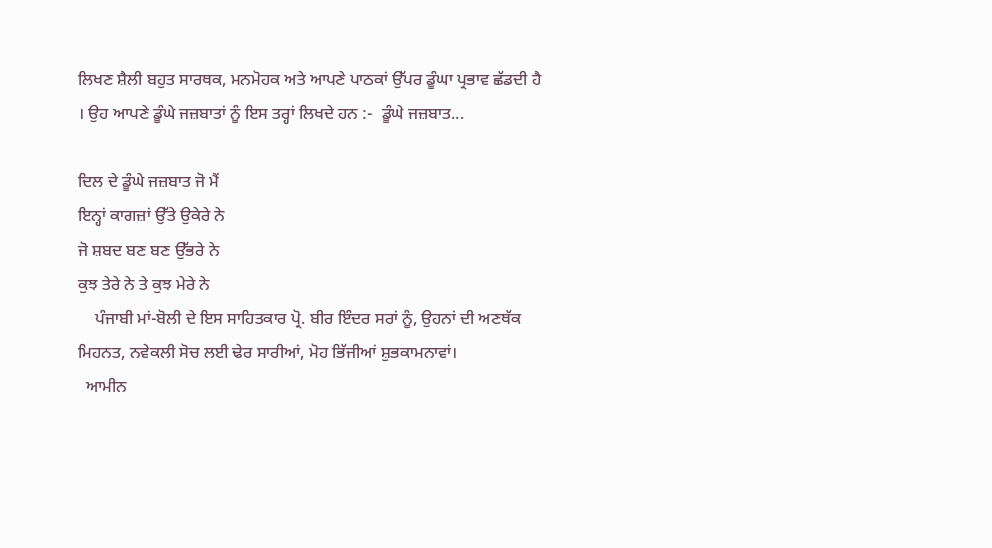ਲਿਖਣ ਸ਼ੈਲੀ ਬਹੁਤ ਸਾਰਥਕ, ਮਨਮੋਹਕ ਅਤੇ ਆਪਣੇ ਪਾਠਕਾਂ ਉੱਪਰ ਡੂੰਘਾ ਪ੍ਰਭਾਵ ਛੱਡਦੀ ਹੈ । ਉਹ ਆਪਣੇ ਡੂੰਘੇ ਜਜ਼ਬਾਤਾਂ ਨੂੰ ਇਸ ਤਰ੍ਹਾਂ ਲਿਖਦੇ ਹਨ :-  ਡੂੰਘੇ ਜਜ਼ਬਾਤ...

ਦਿਲ ਦੇ ਡੂੰਘੇ ਜਜ਼ਬਾਤ ਜੋ ਮੈਂ
ਇਨ੍ਹਾਂ ਕਾਗਜ਼ਾਂ ਉੱਤੇ ਉਕੇਰੇ ਨੇ
ਜੋ ਸ਼ਬਦ ਬਣ ਬਣ ਉੱਭਰੇ ਨੇ
ਕੁਝ ਤੇਰੇ ਨੇ ਤੇ ਕੁਝ ਮੇਰੇ ਨੇ
    ਪੰਜਾਬੀ ਮਾਂ-ਬੋਲੀ ਦੇ ਇਸ ਸਾਹਿਤਕਾਰ ਪ੍ਰੋ. ਬੀਰ ਇੰਦਰ ਸਰਾਂ ਨੂੰ, ਉਹਨਾਂ ਦੀ ਅਣਥੱਕ ਮਿਹਨਤ, ਨਵੇਕਲੀ ਸੋਚ ਲਈ ਢੇਰ ਸਾਰੀਆਂ, ਮੋਹ ਭਿੱਜੀਆਂ ਸ਼ੁਭਕਾਮਨਾਵਾਂ।
  ਆਮੀਨ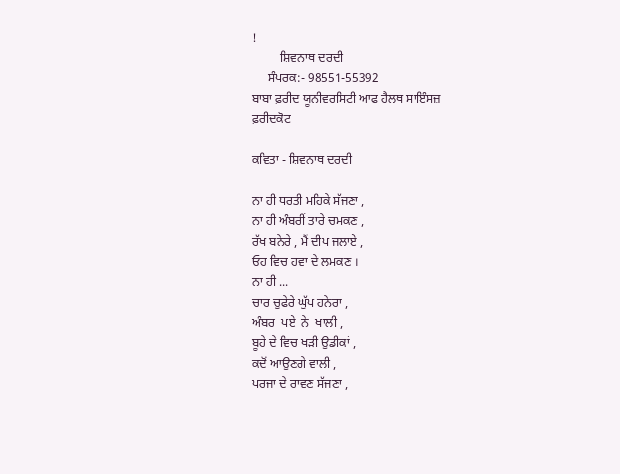!
         ਸ਼ਿਵਨਾਥ ਦਰਦੀ
     ਸੰਪਰਕ:- 98551-55392
ਬਾਬਾ ਫ਼ਰੀਦ ਯੂਨੀਵਰਸਿਟੀ ਆਫ ਹੈਲਥ ਸਾਇੰਸਜ਼
ਫ਼ਰੀਦਕੋਟ

ਕਵਿਤਾ - ਸ਼ਿਵਨਾਥ ਦਰਦੀ

ਨਾ ਹੀ ਧਰਤੀ ਮਹਿਕੇ ਸੱਜਣਾ ,
ਨਾ ਹੀ ਅੰਬਰੀਂ ਤਾਰੇ ਚਮਕਣ ,
ਰੱਖ ਬਨੇਰੇ , ਮੈਂ ਦੀਪ ਜਲਾਏ ,
ਓਹ ਵਿਚ ਹਵਾ ਦੇ ਲਮਕਣ ।
ਨਾ ਹੀ ...
ਚਾਰ ਚੁਫੇਰੇ ਘੁੱਪ ਹਨੇਰਾ ,
ਅੰਬਰ  ਪਏ  ਨੇ  ਖਾਲੀ ,
ਬੂਹੇ ਦੇ ਵਿਚ ਖੜੀ ਉਡੀਕਾਂ ,
ਕਦੋਂ ਆਉਣਗੇ ਵਾਲੀ ,
ਪਰਜਾ ਦੇ ਰਾਵਣ ਸੱਜਣਾ ,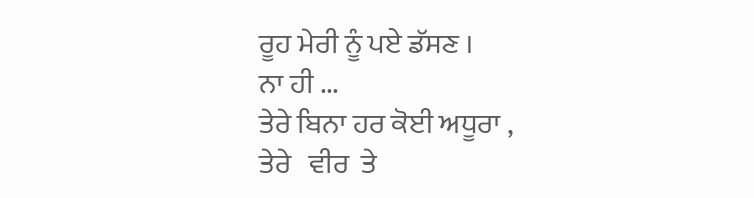ਰੂਹ ਮੇਰੀ ਨੂੰ ਪਏ ਡੱਸਣ ।
ਨਾ ਹੀ ...
ਤੇਰੇ ਬਿਨਾ ਹਰ ਕੋਈ ਅਧੂਰਾ ,
ਤੇਰੇ   ਵੀਰ  ਤੇ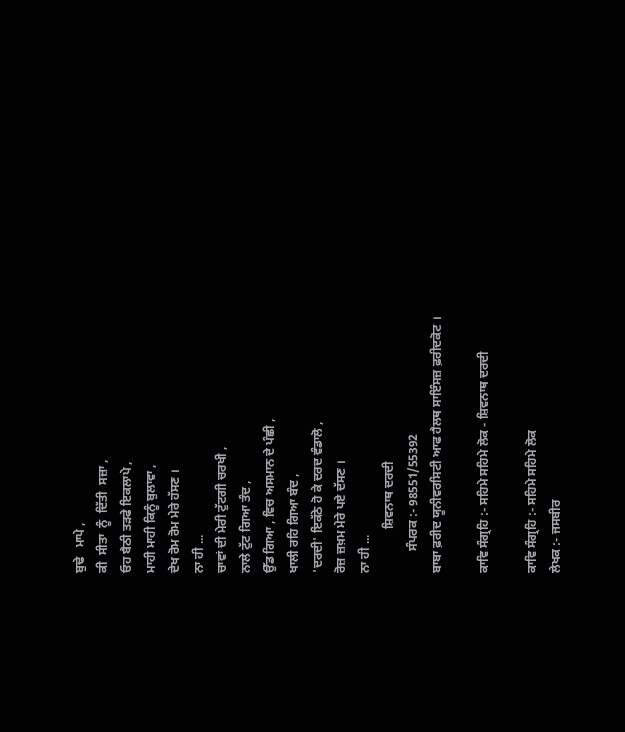ਬੁਢੇ   ਮਾਪੇ ,
ਕੀ  ਸੀਤਾ  ਨੂੰ  ਦਿੱਤੀ  ਸਜ਼ਾ ,
ਓਹ ਬੈਠੀ ਤੜਫੇ ਇਕਲਾਪੇ ,
ਮਾਹੀ ਮਾਹੀ ਕਿਨੂੰ ਬੁਲਾਵਾ ,
ਦੇਖ ਰੋਮ ਰੋਮ ਮੇਰੇ ਹੱਸਣ ।
ਨਾ ਹੀ ...
ਚਾਵਾਂ ਦੀ ਮੇਰੀ ਟੁੱਟਗੀ ਚਰਖੀ ,
ਨਾਲੇ ਟੁੱਟ ਗਿਆ ਤੰਦ ,
ਉੱਡ ਗਿਆ , ਵਿਚ ਅਸਮਾਨ ਦੇ ਪੰਛੀ ,
ਖਾਲੀ ਰਹਿ ਗਿਆ ਬੰਦ ,
'ਦਰਦੀ' ਇਕੱਠੇ ਹੋ ਕੇ ਦਰਦ ਵੰਡਾਲੋ ,
ਰੋਜ਼ ਜ਼ਖ਼ਮ ਮੇਰੇ ਪਏ ਦੱਸਣ ।
ਨਾ ਹੀ ...
              ਸ਼ਿਵਨਾਥ ਦਰਦੀ
       ਸੰਪਰਕ :- 98551/55392
ਬਾਬਾ ਫ਼ਰੀਦ ਯੂਨੀਵਰਸਿਟੀ ਆਫ ਹੈਲਥ ਸਾਇੰਸਜ਼ ਫ਼ਰੀਦਕੋਟ ।

ਕਾਵਿ ਸੰਗ੍ਰਹਿ :- ਸਹਿਮੇ ਸਹਿਮੇ ਲੋਕ - ਸ਼ਿਵਨਾਥ ਦਰਦੀ

ਕਾਵਿ ਸੰਗ੍ਰਹਿ :- ਸਹਿਮੇ ਸਹਿਮੇ ਲੋਕ
ਲੇਖਕ :- ਜਸਬੀਰ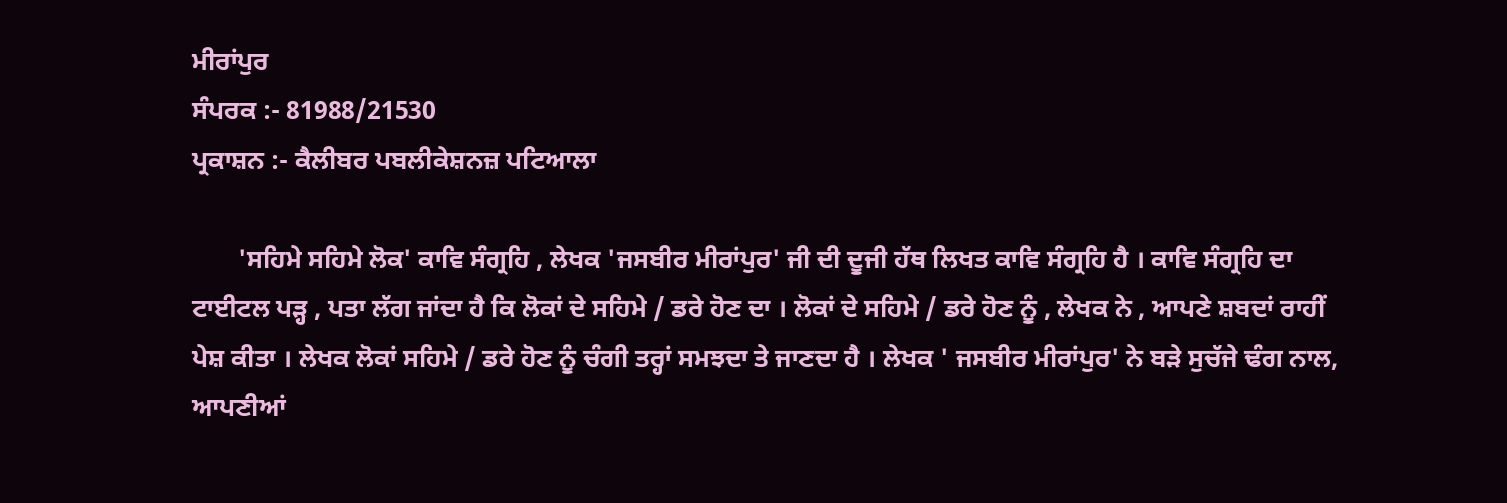ਮੀਰਾਂਪੁਰ
ਸੰਪਰਕ :- 81988/21530
ਪ੍ਰਕਾਸ਼ਨ :- ਕੈਲੀਬਰ ਪਬਲੀਕੇਸ਼ਨਜ਼ ਪਟਿਆਲਾ

       'ਸਹਿਮੇ ਸਹਿਮੇ ਲੋਕ' ਕਾਵਿ ਸੰਗ੍ਰਹਿ , ਲੇਖਕ 'ਜਸਬੀਰ ਮੀਰਾਂਪੁਰ' ਜੀ ਦੀ ਦੂਜੀ ਹੱਥ ਲਿਖਤ ਕਾਵਿ ਸੰਗ੍ਰਹਿ ਹੈ । ਕਾਵਿ ਸੰਗ੍ਰਹਿ ਦਾ ਟਾਈਟਲ ਪੜ੍ਹ , ਪਤਾ ਲੱਗ ਜਾਂਦਾ ਹੈ ਕਿ ਲੋਕਾਂ ਦੇ ਸਹਿਮੇ / ਡਰੇ ਹੋਣ ਦਾ । ਲੋਕਾਂ ਦੇ ਸਹਿਮੇ / ਡਰੇ ਹੋਣ ਨੂੰ , ਲੇਖਕ ਨੇ , ਆਪਣੇ ਸ਼ਬਦਾਂ ਰਾਹੀਂ ਪੇਸ਼ ਕੀਤਾ । ਲੇਖਕ ਲੋਕਾਂ ਸਹਿਮੇ / ਡਰੇ ਹੋਣ ਨੂੰ ਚੰਗੀ ਤਰ੍ਹਾਂ ਸਮਝਦਾ ਤੇ ਜਾਣਦਾ ਹੈ । ਲੇਖਕ ' ਜਸਬੀਰ ਮੀਰਾਂਪੁਰ' ਨੇ ਬੜੇ ਸੁਚੱਜੇ ਢੰਗ ਨਾਲ, ਆਪਣੀਆਂ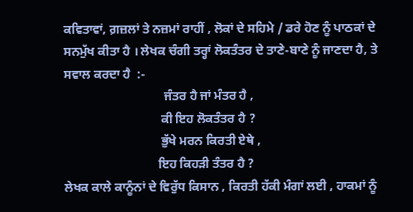ਕਵਿਤਾਵਾਂ, ਗ਼ਜ਼ਲਾਂ ਤੇ ਨਜ਼ਮਾਂ ਰਾਹੀਂ , ਲੋਕਾਂ ਦੇ ਸਹਿਮੇ / ਡਰੇ ਹੋਣ ਨੂੰ ਪਾਠਕਾਂ ਦੇ ਸਨਮੁੱਖ ਕੀਤਾ ਹੈ । ਲੇਖਕ ਚੰਗੀ ਤਰ੍ਹਾਂ ਲੋਕਤੰਤਰ ਦੇ ਤਾਣੇ-ਬਾਣੇ ਨੂੰ ਜਾਣਦਾ ਹੈ, ਤੇ ਸਵਾਲ ਕਰਦਾ ਹੈ  :-
                                ਜੰਤਰ ਹੈ ਜਾਂ ਮੰਤਰ ਹੈ ,
                               ਕੀ ਇਹ ਲੋਕਤੰਤਰ ਹੈ ?
                               ਭੁੱਖੇ ਮਰਨ ਕਿਰਤੀ ਏਥੇ ,
                              ਇਹ ਕਿਹੜੀ ਤੰਤਰ ਹੈ ?
ਲੇਖਕ ਕਾਲੇ ਕਾਨੂੰਨਾਂ ਦੇ ਵਿਰੁੱਧ ਕਿਸਾਨ , ਕਿਰਤੀ ਹੱਕੀ ਮੰਗਾਂ ਲਈ , ਹਾਕਮਾਂ ਨੂੰ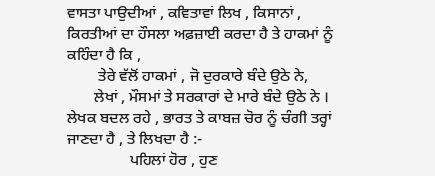ਵਾਸਤਾ ਪਾਉਦੀਆਂ , ਕਵਿਤਾਵਾਂ ਲਿਖ , ਕਿਸਾਨਾਂ , ਕਿਰਤੀਆਂ ਦਾ ਹੌਸਲਾ ਅਫ਼ਜ਼ਾਈ ਕਰਦਾ ਹੈ ਤੇ ਹਾਕਮਾਂ ਨੂੰ ਕਹਿੰਦਾ ਹੈ ਕਿ ,
        ਤੇਰੇ ਵੱਲੋਂ ਹਾਕਮਾਂ , ਜੋ ਦੁਰਕਾਰੇ ਬੰਦੇ ਉਠੇ ਨੇ,
       ਲੇਖਾਂ , ਮੌਸਮਾਂ ਤੇ ਸਰਕਾਰਾਂ ਦੇ ਮਾਰੇ ਬੰਦੇ ਉਠੇ ਨੇ ।
ਲੇਖਕ ਬਦਲ ਰਹੇ , ਭਾਰਤ ਤੇ ਕਾਬਜ਼ ਚੋਰ ਨੂੰ ਚੰਗੀ ਤਰ੍ਹਾਂ ਜਾਣਦਾ ਹੈ , ਤੇ ਲਿਖਦਾ ਹੈ :-
                ਪਹਿਲਾਂ ਹੋਰ , ਹੁਣ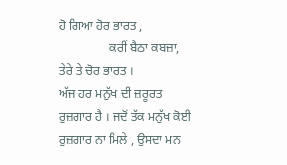ਹੋ ਗਿਆ ਹੋਰ ਭਾਰਤ ,
                ਕਰੀਂ ਬੈਠਾ ਕਬਜ਼ਾ, ਤੇਰੇ ਤੇ ਚੋਰ ਭਾਰਤ ।
ਅੱਜ ਹਰ ਮਨੁੱਖ ਦੀ ਜ਼ਰੂਰਤ ਰੁਜ਼ਗਾਰ ਹੈ । ਜਦੋਂ ਤੱਕ ਮਨੁੱਖ ਕੋਈ ਰੁਜ਼ਗਾਰ ਨਾ ਮਿਲੇ , ਉਸਦਾ ਮਨ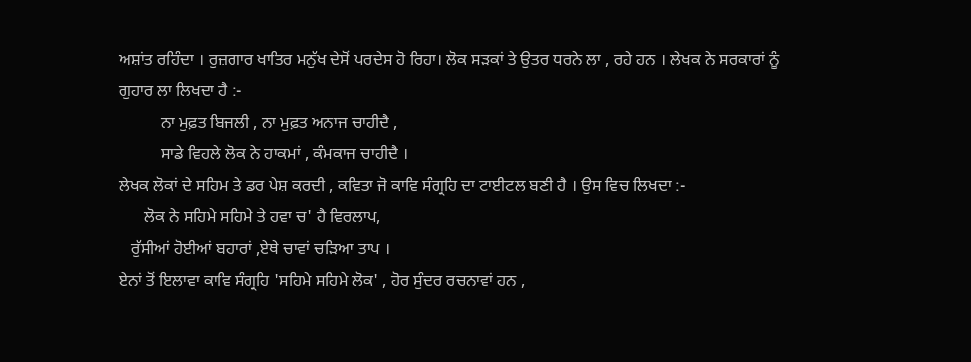ਅਸ਼ਾਂਤ ਰਹਿੰਦਾ । ਰੁਜ਼ਗਾਰ ਖਾਤਿਰ ਮਨੁੱਖ ਦੇਸੋਂ ਪਰਦੇਸ ਹੋ ਰਿਹਾ। ਲੋਕ ਸੜਕਾਂ ਤੇ ਉਤਰ ਧਰਨੇ ਲਾ , ਰਹੇ ਹਨ । ਲੇਖਕ ਨੇ ਸਰਕਾਰਾਂ ਨੂੰ ਗੁਹਾਰ ਲਾ ਲਿਖਦਾ ਹੈ :-
          ਨਾ ਮੁਫ਼ਤ ਬਿਜਲੀ , ਨਾ ਮੁਫ਼ਤ ਅਨਾਜ ਚਾਹੀਦੈ ,
          ਸਾਡੇ ਵਿਹਲੇ ਲੋਕ ਨੇ ਹਾਕਮਾਂ , ਕੰਮਕਾਜ ਚਾਹੀਦੈ ।
ਲੇਖਕ ਲੋਕਾਂ ਦੇ ਸਹਿਮ ਤੇ ਡਰ ਪੇਸ਼ ਕਰਦੀ , ਕਵਿਤਾ ਜੋ ਕਾਵਿ ਸੰਗ੍ਰਹਿ ਦਾ ਟਾਈਟਲ ਬਣੀ ਹੈ । ਉਸ ਵਿਚ ਲਿਖਦਾ :-
      ਲੋਕ ਨੇ ਸਹਿਮੇ ਸਹਿਮੇ ਤੇ ਹਵਾ ਚ' ਹੈ ਵਿਰਲਾਪ,
   ਰੁੱਸੀਆਂ ਹੋਈਆਂ ਬਹਾਰਾਂ ,ਏਥੇ ਚਾਵਾਂ ਚੜਿਆ ਤਾਪ ।
ਏਨਾਂ ਤੋਂ ਇਲਾਵਾ ਕਾਵਿ ਸੰਗ੍ਰਹਿ 'ਸਹਿਮੇ ਸਹਿਮੇ ਲੋਕ' , ਹੋਰ ਸੁੰਦਰ ਰਚਨਾਵਾਂ ਹਨ ,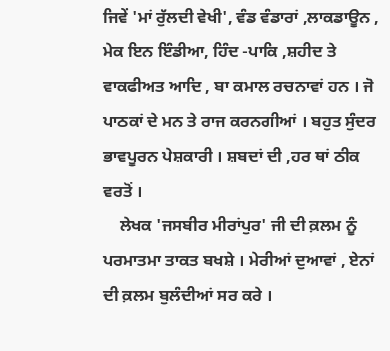ਜਿਵੇਂ 'ਮਾਂ ਰੁੱਲਦੀ ਵੇਖੀ', ਵੰਡ ਵੰਡਾਰਾਂ ,ਲਾਕਡਾਊਨ , ਮੇਕ ਇਨ ਇੰਡੀਆ, ਹਿੰਦ -ਪਾਕਿ ,ਸ਼ਹੀਦ ਤੇ ਵਾਕਫੀਅਤ ਆਦਿ , ਬਾ ਕਮਾਲ ਰਚਨਾਵਾਂ ਹਨ । ਜੋ ਪਾਠਕਾਂ ਦੇ ਮਨ ਤੇ ਰਾਜ ਕਰਨਗੀਆਂ । ਬਹੁਤ ਸੁੰਦਰ ਭਾਵਪੂਰਨ ਪੇਸ਼ਕਾਰੀ । ਸ਼ਬਦਾਂ ਦੀ ,ਹਰ ਥਾਂ ਠੀਕ ਵਰਤੋਂ ।
    ਲੇਖਕ 'ਜਸਬੀਰ ਮੀਰਾਂਪੁਰ' ਜੀ ਦੀ ਕ਼ਲਮ ਨੂੰ ਪਰਮਾਤਮਾ ਤਾਕਤ ਬਖਸ਼ੇ । ਮੇਰੀਆਂ ਦੁਆਵਾਂ , ਏਨਾਂ ਦੀ ਕ਼ਲਮ ਬੁਲੰਦੀਆਂ ਸਰ ਕਰੇ ।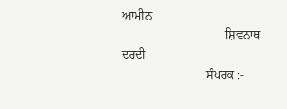ਆਮੀਨ
                                 ਸ਼ਿਵਨਾਥ ਦਰਦੀ
                           ਸੰਪਰਕ :-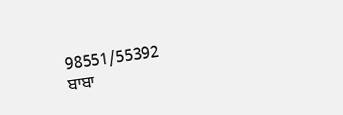98551/55392
ਬਾਬਾ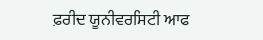ਫ਼ਰੀਦ ਯੂਨੀਵਰਸਿਟੀ ਆਫ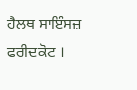ਹੈਲਥ ਸਾਇੰਸਜ਼ ਫਰੀਦਕੋਟ ।